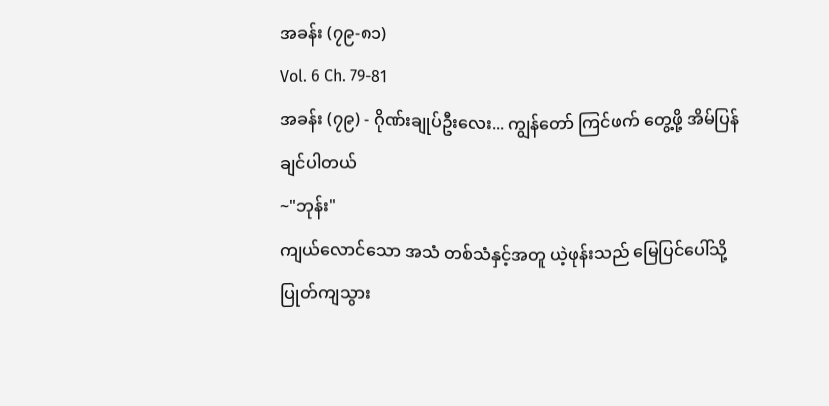အခန်း (၇၉-၈၁)
Vol. 6 Ch. 79-81
အခန်း (၇၉) - ဂိုဏ်းချုပ်ဦးလေး... ကျွန်တော် ကြင်ဖက် တွေ့ဖို့ အိမ်ပြန်ချင်ပါတယ်
~"ဘုန်း"
ကျယ်လောင်သော အသံ တစ်သံနှင့်အတူ ယဲ့ဖုန်းသည် မြေပြင်ပေါ်သို့ ပြုတ်ကျသွား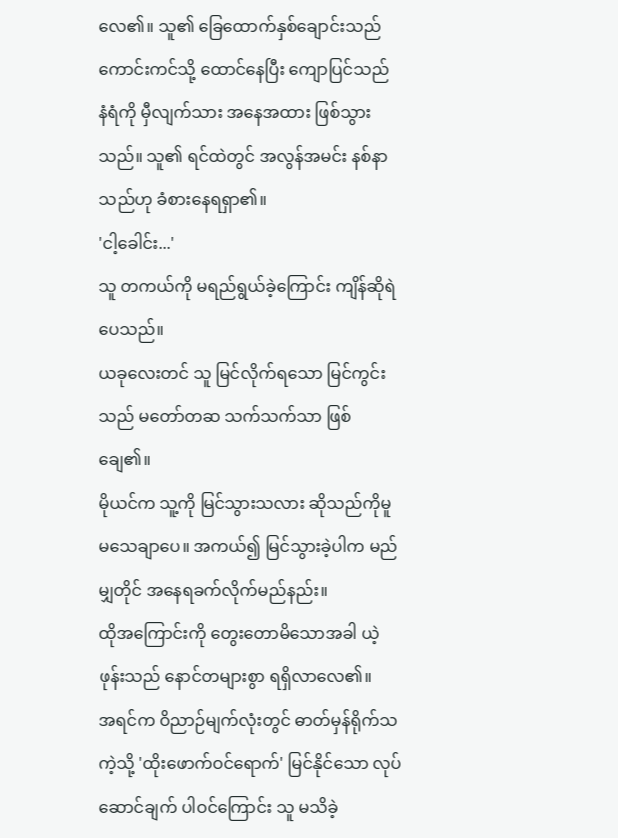လေ၏။ သူ၏ ခြေထောက်နှစ်ချောင်းသည် ကောင်းကင်သို့ ထောင်နေပြီး ကျောပြင်သည် နံရံကို မှီလျက်သား အနေအထား ဖြစ်သွားသည်။ သူ၏ ရင်ထဲတွင် အလွန်အမင်း နစ်နာသည်ဟု ခံစားနေရရှာ၏။
'ငါ့ခေါင်း...'
သူ တကယ်ကို မရည်ရွယ်ခဲ့ကြောင်း ကျိန်ဆိုရဲပေသည်။
ယခုလေးတင် သူ မြင်လိုက်ရသော မြင်ကွင်းသည် မတော်တဆ သက်သက်သာ ဖြစ်ချေ၏။
မိုယင်က သူ့ကို မြင်သွားသလား ဆိုသည်ကိုမူ မသေချာပေ။ အကယ်၍ မြင်သွားခဲ့ပါက မည်မျှတိုင် အနေရခက်လိုက်မည်နည်း။
ထိုအကြောင်းကို တွေးတောမိသောအခါ ယဲ့ဖုန်းသည် နောင်တများစွာ ရရှိလာလေ၏။
အရင်က ဝိညာဉ်မျက်လုံးတွင် ဓာတ်မှန်ရိုက်သကဲ့သို့ 'ထိုးဖောက်ဝင်ရောက်' မြင်နိုင်သော လုပ်ဆောင်ချက် ပါဝင်ကြောင်း သူ မသိခဲ့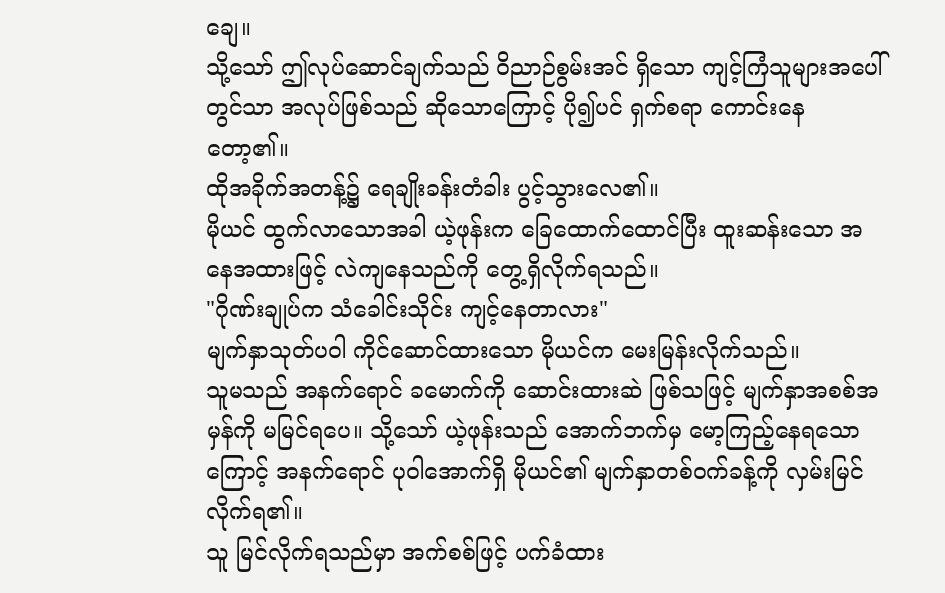ချေ။
သို့သော် ဤလုပ်ဆောင်ချက်သည် ဝိညာဉ်စွမ်းအင် ရှိသော ကျင့်ကြံသူများအပေါ်တွင်သာ အလုပ်ဖြစ်သည် ဆိုသောကြောင့် ပို၍ပင် ရှက်စရာ ကောင်းနေတော့၏။
ထိုအခိုက်အတန့်၌ ရေချိုးခန်းတံခါး ပွင့်သွားလေ၏။
မိုယင် ထွက်လာသောအခါ ယဲ့ဖုန်းက ခြေထောက်ထောင်ပြီး ထူးဆန်းသော အနေအထားဖြင့် လဲကျနေသည်ကို တွေ့ရှိလိုက်ရသည်။
"ဂိုဏ်းချုပ်က သံခေါင်းသိုင်း ကျင့်နေတာလား"
မျက်နှာသုတ်ပဝါ ကိုင်ဆောင်ထားသော မိုယင်က မေးမြန်းလိုက်သည်။
သူမသည် အနက်ရောင် ခမောက်ကို ဆောင်းထားဆဲ ဖြစ်သဖြင့် မျက်နှာအစစ်အမှန်ကို မမြင်ရပေ။ သို့သော် ယဲ့ဖုန်းသည် အောက်ဘက်မှ မော့ကြည့်နေရသောကြောင့် အနက်ရောင် ပုဝါအောက်ရှိ မိုယင်၏ မျက်နှာတစ်ဝက်ခန့်ကို လှမ်းမြင်လိုက်ရ၏။
သူ မြင်လိုက်ရသည်မှာ အက်စစ်ဖြင့် ပက်ခံထား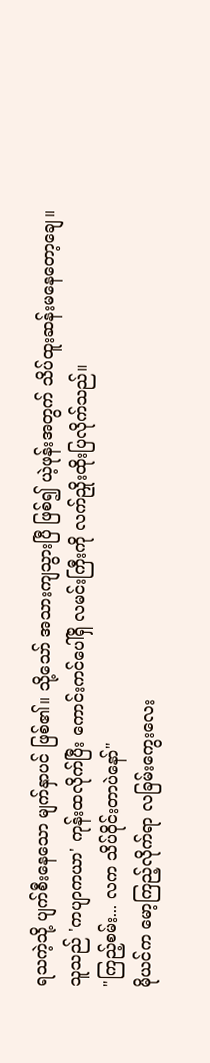ရသကဲ့သို့ ပျက်စီးနေသော မျက်နှာပင် ဖြစ်၏။ သို့သော် အသားကျသွားပြီ ဖြစ်၍ ယဲ့ဖုန်းအတွက် သိပ်ထူးဆန်းမနေတော့ချေ။
သူသည် 'ကပျာကယာ' ကုန်းထလိုက်ပြီး ကောင်းကင်ပေါ်ရှိ လမင်းကြီးကို လက်ညှိုးထိုးပြလိုက်သည်။
"ကြည့်စမ်း... လက သိပ်ဝိုင်းတာပဲနော်"
မိုယင်က မော့ကြည့်လိုက်ရာ လခြမ်းကွေးလေး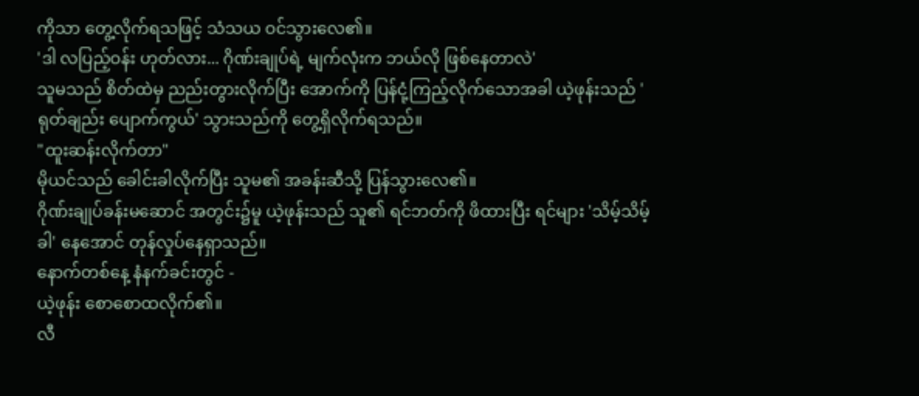ကိုသာ တွေ့လိုက်ရသဖြင့် သံသယ ဝင်သွားလေ၏။
'ဒါ လပြည့်ဝန်း ဟုတ်လား... ဂိုဏ်းချုပ်ရဲ့ မျက်လုံးက ဘယ်လို ဖြစ်နေတာလဲ'
သူမသည် စိတ်ထဲမှ ညည်းတွားလိုက်ပြီး အောက်ကို ပြန်ငုံ့ကြည့်လိုက်သောအခါ ယဲ့ဖုန်းသည် 'ရုတ်ချည်း ပျောက်ကွယ်' သွားသည်ကို တွေ့ရှိလိုက်ရသည်။
"ထူးဆန်းလိုက်တာ"
မိုယင်သည် ခေါင်းခါလိုက်ပြီး သူမ၏ အခန်းဆီသို့ ပြန်သွားလေ၏။
ဂိုဏ်းချုပ်ခန်းမဆောင် အတွင်း၌မူ ယဲ့ဖုန်းသည် သူ၏ ရင်ဘတ်ကို ဖိထားပြီး ရင်များ 'သိမ့်သိမ့်ခါ' နေအောင် တုန်လှုပ်နေရှာသည်။
နောက်တစ်နေ့ နံနက်ခင်းတွင် -
ယဲ့ဖုန်း စောစောထလိုက်၏။
လီ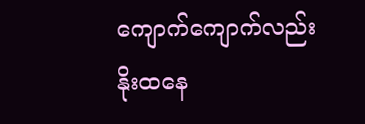ကျောက်ကျောက်လည်း နိုးထနေ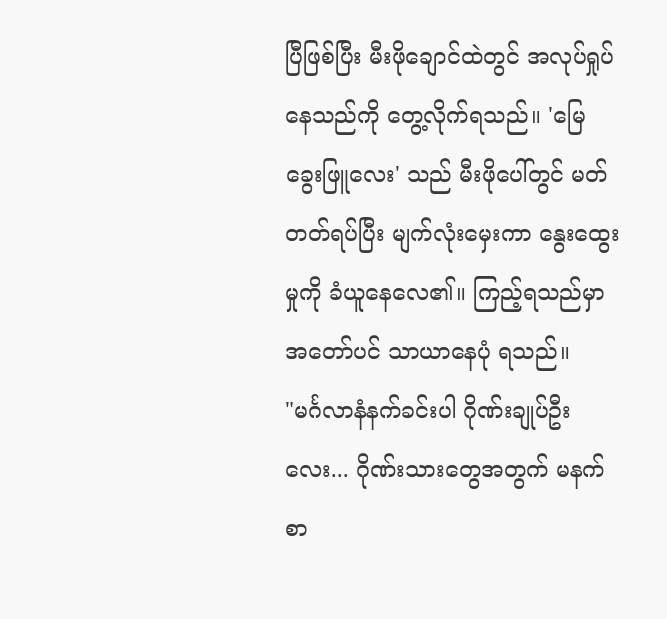ပြီဖြစ်ပြီး မီးဖိုချောင်ထဲတွင် အလုပ်ရှုပ်နေသည်ကို တွေ့လိုက်ရသည်။ 'မြေခွေးဖြူလေး' သည် မီးဖိုပေါ်တွင် မတ်တတ်ရပ်ပြီး မျက်လုံးမှေးကာ နွေးထွေးမှုကို ခံယူနေလေ၏။ ကြည့်ရသည်မှာ အတော်ပင် သာယာနေပုံ ရသည်။
"မင်္ဂလာနံနက်ခင်းပါ ဂိုဏ်းချုပ်ဦးလေး... ဂိုဏ်းသားတွေအတွက် မနက်စာ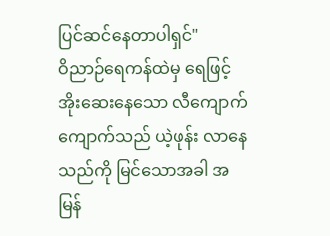ပြင်ဆင်နေတာပါရှင်"
ဝိညာဉ်ရေကန်ထဲမှ ရေဖြင့် အိုးဆေးနေသော လီကျောက်ကျောက်သည် ယဲ့ဖုန်း လာနေသည်ကို မြင်သောအခါ အမြန်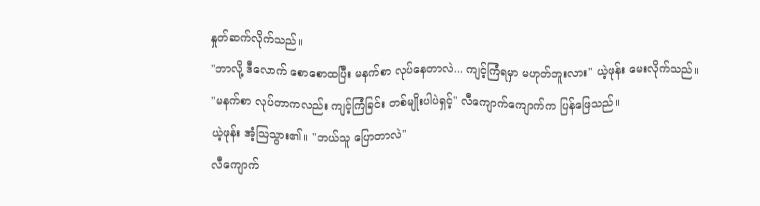နှုတ်ဆက်လိုက်သည်။
"ဘာလို့ ဒီလောက် စောစောထပြီး မနက်စာ လုပ်နေတာလဲ... ကျင့်ကြံရမှာ မဟုတ်ဘူးလား" ယဲ့ဖုန်း မေးလိုက်သည်။
"မနက်စာ လုပ်တာကလည်း ကျင့်ကြံခြင်း တစ်မျိုးပါပဲရှင့်" လီကျောက်ကျောက်က ပြန်ဖြေသည်။
ယဲ့ဖုန်း အံ့သြသွား၏။ "ဘယ်သူ ပြောတာလဲ"
လီကျောက်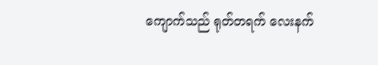ကျောက်သည် ရုတ်တရက် လေးနက်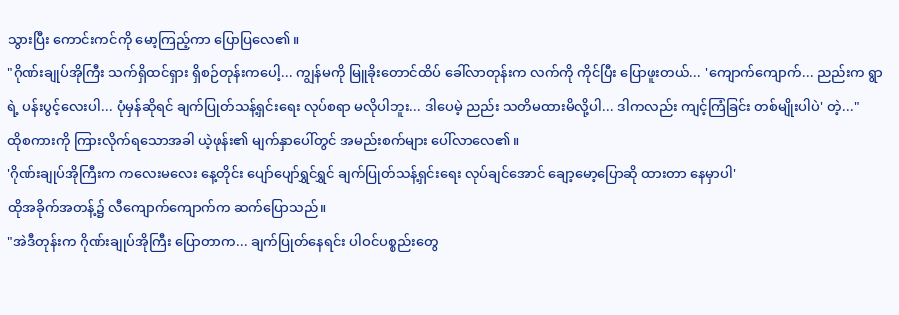သွားပြီး ကောင်းကင်ကို မော့ကြည့်ကာ ပြောပြလေ၏။
"ဂိုဏ်းချုပ်အိုကြီး သက်ရှိထင်ရှား ရှိစဉ်တုန်းကပေါ့... ကျွန်မကို မြူခိုးတောင်ထိပ် ခေါ်လာတုန်းက လက်ကို ကိုင်ပြီး ပြောဖူးတယ်... 'ကျောက်ကျောက်... ညည်းက ရွာရဲ့ ပန်းပွင့်လေးပါ... ပုံမှန်ဆိုရင် ချက်ပြုတ်သန့်ရှင်းရေး လုပ်စရာ မလိုပါဘူး... ဒါပေမဲ့ ညည်း သတိမထားမိလို့ပါ... ဒါကလည်း ကျင့်ကြံခြင်း တစ်မျိုးပါပဲ' တဲ့..."
ထိုစကားကို ကြားလိုက်ရသောအခါ ယဲ့ဖုန်း၏ မျက်နှာပေါ်တွင် အမည်းစက်များ ပေါ်လာလေ၏။
'ဂိုဏ်းချုပ်အိုကြီးက ကလေးမလေး နေ့တိုင်း ပျော်ပျော်ရွှင်ရွှင် ချက်ပြုတ်သန့်ရှင်းရေး လုပ်ချင်အောင် ချော့မော့ပြောဆို ထားတာ နေမှာပါ'
ထိုအခိုက်အတန့်၌ လီကျောက်ကျောက်က ဆက်ပြောသည်။
"အဲဒီတုန်းက ဂိုဏ်းချုပ်အိုကြီး ပြောတာက... ချက်ပြုတ်နေရင်း ပါဝင်ပစ္စည်းတွေ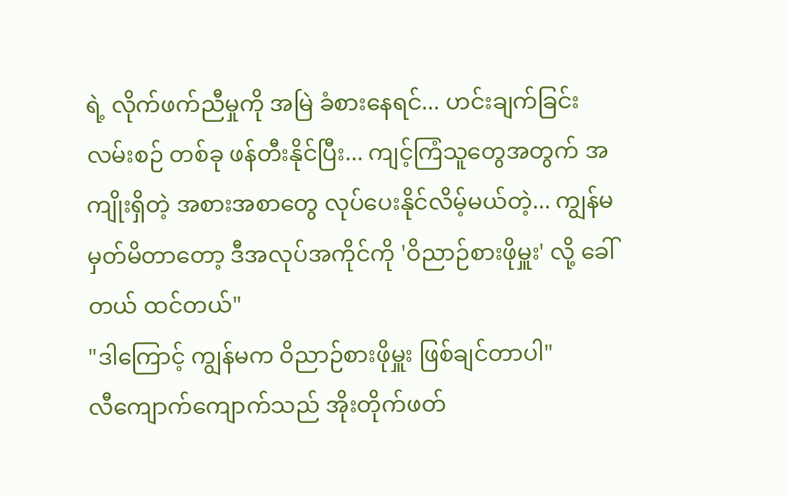ရဲ့ လိုက်ဖက်ညီမှုကို အမြဲ ခံစားနေရင်... ဟင်းချက်ခြင်း လမ်းစဉ် တစ်ခု ဖန်တီးနိုင်ပြီး... ကျင့်ကြံသူတွေအတွက် အကျိုးရှိတဲ့ အစားအစာတွေ လုပ်ပေးနိုင်လိမ့်မယ်တဲ့... ကျွန်မ မှတ်မိတာတော့ ဒီအလုပ်အကိုင်ကို 'ဝိညာဉ်စားဖိုမှူး' လို့ ခေါ်တယ် ထင်တယ်"
"ဒါကြောင့် ကျွန်မက ဝိညာဉ်စားဖိုမှူး ဖြစ်ချင်တာပါ"
လီကျောက်ကျောက်သည် အိုးတိုက်ဖတ်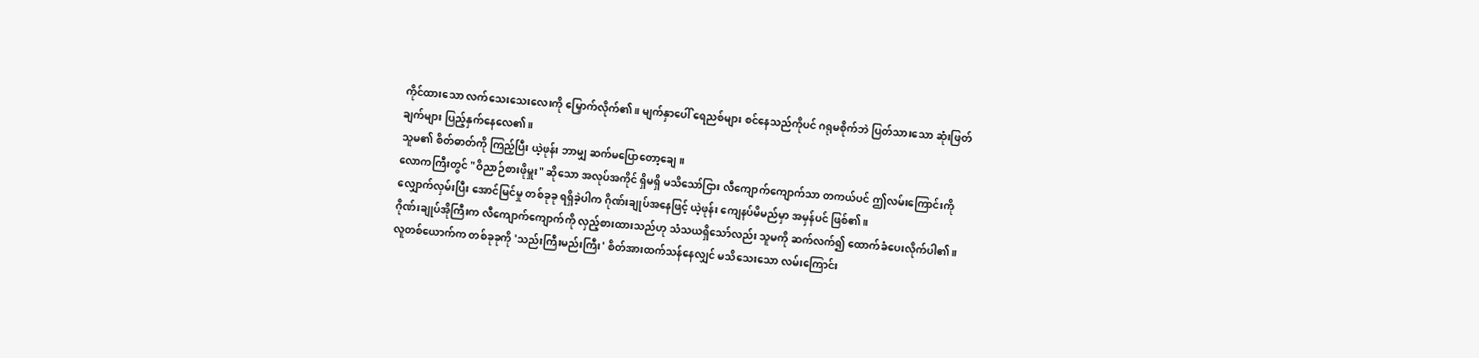ကိုင်ထားသော လက်သေးသေးလေးကို မြှောက်လိုက်၏။ မျက်နှာပေါ် ရေညစ်များ စင်နေသည်ကိုပင် ဂရုမစိုက်ဘဲ ပြတ်သားသော ဆုံးဖြတ်ချက်များ ပြည့်နှက်နေလေ၏။
သူမ၏ စိတ်ဓာတ်ကို ကြည့်ပြီး ယဲ့ဖုန်း ဘာမျှ ဆက်မပြောတော့ချေ။
လောကကြီးတွင် "ဝိညာဉ်စားဖိုမှူး" ဆိုသော အလုပ်အကိုင် ရှိမရှိ မသိသော်ငြား လီကျောက်ကျောက်သာ တကယ်ပင် ဤလမ်းကြောင်းကို လျှောက်လှမ်းပြီး အောင်မြင်မှု တစ်ခုခု ရရှိခဲ့ပါက ဂိုဏ်းချုပ်အနေဖြင့် ယဲ့ဖုန်း ကျေနပ်မိမည်မှာ အမှန်ပင် ဖြစ်၏။
ဂိုဏ်းချုပ်အိုကြီးက လီကျောက်ကျောက်ကို လှည့်စားထားသည်ဟု သံသယရှိသော်လည်း သူမကို ဆက်လက်၍ ထောက်ခံပေးလိုက်ပါ၏။
လူတစ်ယောက်က တစ်ခုခုကို 'သည်းကြီးမည်းကြီး' စိတ်အားထက်သန်နေလျှင် မသိသေးသော လမ်းကြောင်း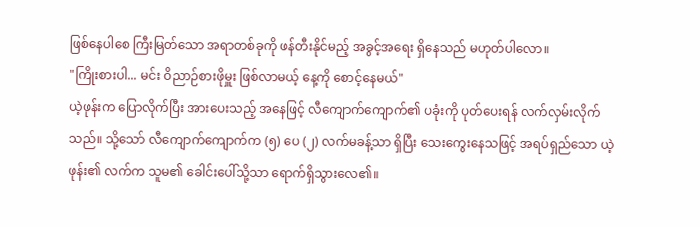ဖြစ်နေပါစေ ကြီးမြတ်သော အရာတစ်ခုကို ဖန်တီးနိုင်မည့် အခွင့်အရေး ရှိနေသည် မဟုတ်ပါလော။
"ကြိုးစားပါ... မင်း ဝိညာဉ်စားဖိုမှူး ဖြစ်လာမယ့် နေ့ကို စောင့်နေမယ်"
ယဲ့ဖုန်းက ပြောလိုက်ပြီး အားပေးသည့် အနေဖြင့် လီကျောက်ကျောက်၏ ပခုံးကို ပုတ်ပေးရန် လက်လှမ်းလိုက်သည်။ သို့သော် လီကျောက်ကျောက်က (၅) ပေ (၂) လက်မခန့်သာ ရှိပြီး သေးကွေးနေသဖြင့် အရပ်ရှည်သော ယဲ့ဖုန်း၏ လက်က သူမ၏ ခေါင်းပေါ်သို့သာ ရောက်ရှိသွားလေ၏။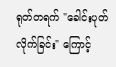ရုတ်တရက် "ခေါင်းပုတ်လိုက်ခြင်း" ကြောင့်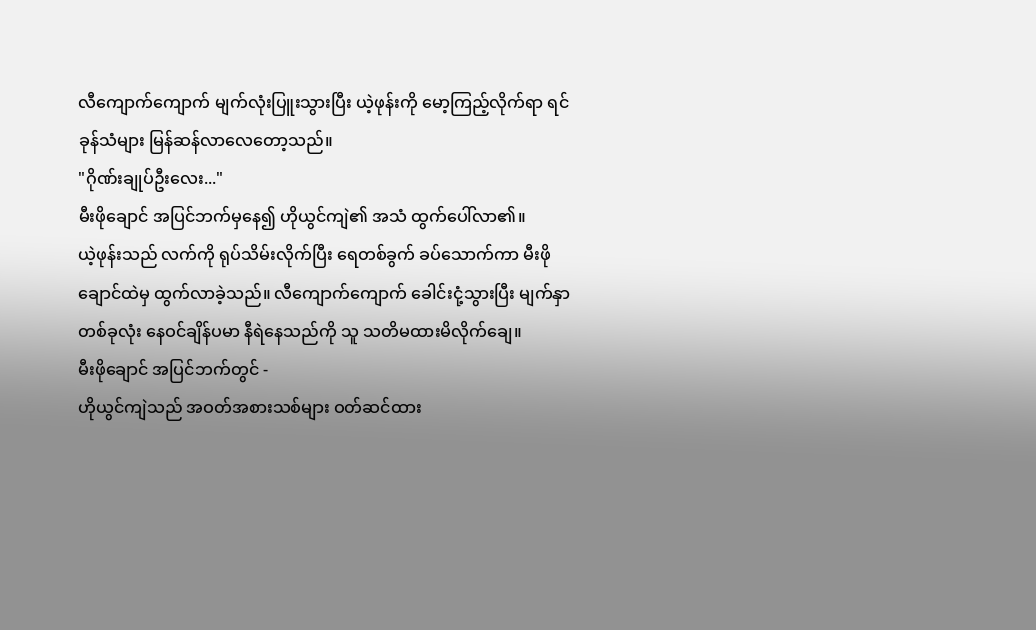လီကျောက်ကျောက် မျက်လုံးပြူးသွားပြီး ယဲ့ဖုန်းကို မော့ကြည့်လိုက်ရာ ရင်ခုန်သံများ မြန်ဆန်လာလေတော့သည်။
"ဂိုဏ်းချုပ်ဦးလေး..."
မီးဖိုချောင် အပြင်ဘက်မှနေ၍ ဟိုယွင်ကျဲ၏ အသံ ထွက်ပေါ်လာ၏။
ယဲ့ဖုန်းသည် လက်ကို ရုပ်သိမ်းလိုက်ပြီး ရေတစ်ခွက် ခပ်သောက်ကာ မီးဖိုချောင်ထဲမှ ထွက်လာခဲ့သည်။ လီကျောက်ကျောက် ခေါင်းငုံ့သွားပြီး မျက်နှာ တစ်ခုလုံး နေဝင်ချိန်ပမာ နီရဲနေသည်ကို သူ သတိမထားမိလိုက်ချေ။
မီးဖိုချောင် အပြင်ဘက်တွင် -
ဟိုယွင်ကျဲသည် အဝတ်အစားသစ်များ ဝတ်ဆင်ထား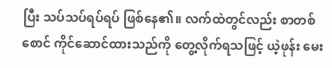ပြီး သပ်သပ်ရပ်ရပ် ဖြစ်နေ၏။ လက်ထဲတွင်လည်း စာတစ်စောင် ကိုင်ဆောင်ထားသည်ကို တွေ့လိုက်ရသဖြင့် ယဲ့ဖုန်း မေး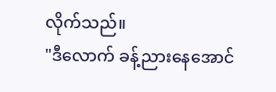လိုက်သည်။
"ဒီလောက် ခန့်ညားနေအောင်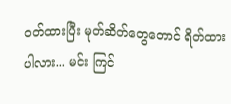ဝတ်ထားပြီး မုတ်ဆိတ်တွေတောင် ရိတ်ထားပါလား... မင်း ကြင်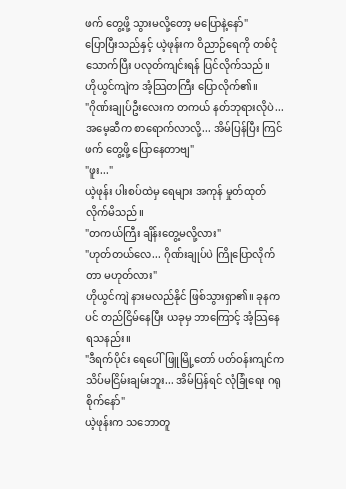ဖက် တွေ့ဖို့ သွားမလို့တော့ မပြောနဲ့နော်"
ပြောပြီးသည်နှင့် ယဲ့ဖုန်းက ဝိညာဉ်ရေကို တစ်ငုံသောက်ပြီး ပလုတ်ကျင်းရန် ပြင်လိုက်သည်။
ဟိုယွင်ကျဲက အံ့သြတကြီး ပြောလိုက်၏။
"ဂိုဏ်းချုပ်ဦးလေးက တကယ် နတ်ဘုရားလိုပဲ... အမေ့ဆီက စာရောက်လာလို့... အိမ်ပြန်ပြီး ကြင်ဖက် တွေ့ဖို့ ပြောနေတာဗျ"
"ဖူး..."
ယဲ့ဖုန်း ပါးစပ်ထဲမှ ရေများ အကုန် မှုတ်ထုတ်လိုက်မိသည်။
"တကယ်ကြီး ချိန်းတွေ့မလို့လား"
"ဟုတ်တယ်လေ... ဂိုဏ်းချုပ်ပဲ ကြိုပြောလိုက်တာ မဟုတ်လား"
ဟိုယွင်ကျဲ နားမလည်နိုင် ဖြစ်သွားရှာ၏။ ခုနကပင် တည်ငြိမ်နေပြီး ယခုမှ ဘာကြောင့် အံ့သြနေရသနည်း။
"ဒီရက်ပိုင်း ရေပေါ်ဖြူမြို့တော် ပတ်ဝန်းကျင်က သိပ်မငြိမ်းချမ်းဘူး... အိမ်ပြန်ရင် လုံခြုံရေး ဂရုစိုက်နော်"
ယဲ့ဖုန်းက သဘောတူ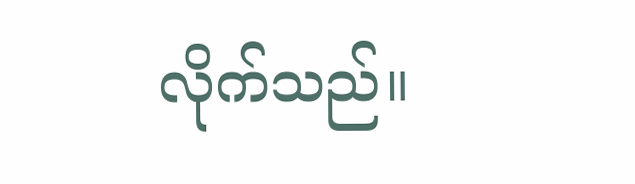လိုက်သည်။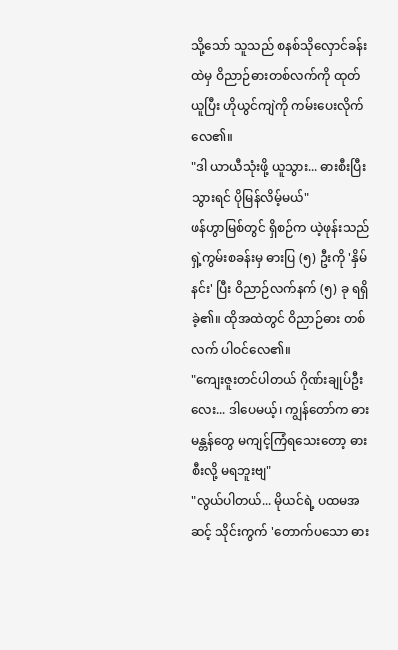သို့သော် သူသည် စနစ်သိုလှောင်ခန်းထဲမှ ဝိညာဉ်ဓားတစ်လက်ကို ထုတ်ယူပြီး ဟိုယွင်ကျဲကို ကမ်းပေးလိုက်လေ၏။
"ဒါ ယာယီသုံးဖို့ ယူသွား... ဓားစီးပြီး သွားရင် ပိုမြန်လိမ့်မယ်"
ဖန်ဟွာမြစ်တွင် ရှိစဉ်က ယဲ့ဖုန်းသည် ရှဲ့ကွမ်းစခန်းမှ ဓားပြ (၅) ဦးကို 'နှိမ်နင်း' ပြီး ဝိညာဉ်လက်နက် (၅) ခု ရရှိခဲ့၏။ ထိုအထဲတွင် ဝိညာဉ်ဓား တစ်လက် ပါဝင်လေ၏။
"ကျေးဇူးတင်ပါတယ် ဂိုဏ်းချုပ်ဦးလေး... ဒါပေမယ့်၊ ကျွန်တော်က ဓားမန္တန်တွေ မကျင့်ကြံရသေးတော့ ဓားစီးလို့ မရဘူးဗျ"
"လွယ်ပါတယ်... မိုယင်ရဲ့ ပထမအဆင့် သိုင်းကွက် 'တောက်ပသော ဓား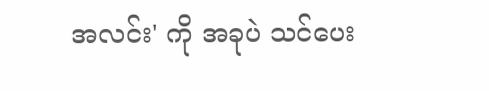အလင်း' ကို အခုပဲ သင်ပေး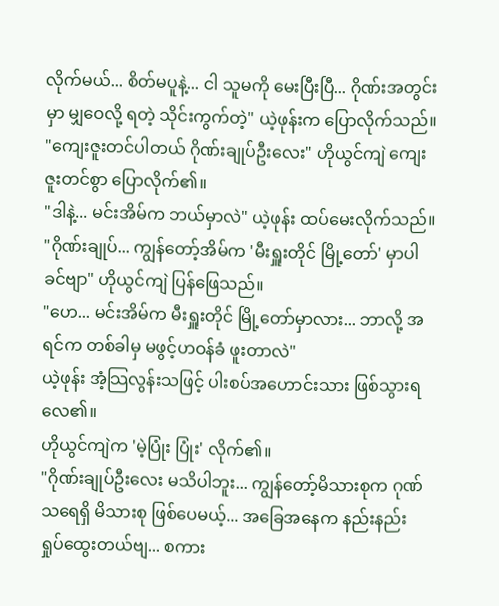လိုက်မယ်... စိတ်မပူနဲ့... ငါ သူမကို မေးပြီးပြီ... ဂိုဏ်းအတွင်းမှာ မျှဝေလို့ ရတဲ့ သိုင်းကွက်တဲ့" ယဲ့ဖုန်းက ပြောလိုက်သည်။
"ကျေးဇူးတင်ပါတယ် ဂိုဏ်းချုပ်ဦးလေး" ဟိုယွင်ကျဲ ကျေးဇူးတင်စွာ ပြောလိုက်၏။
"ဒါနဲ့... မင်းအိမ်က ဘယ်မှာလဲ" ယဲ့ဖုန်း ထပ်မေးလိုက်သည်။
"ဂိုဏ်းချုပ်... ကျွန်တော့်အိမ်က 'မီးရှူးတိုင် မြို့တော်' မှာပါ ခင်ဗျာ" ဟိုယွင်ကျဲ ပြန်ဖြေသည်။
"ဟေ... မင်းအိမ်က မီးရှူးတိုင် မြို့တော်မှာလား... ဘာလို့ အရင်က တစ်ခါမှ မဖွင့်ဟဝန်ခံ ဖူးတာလဲ"
ယဲ့ဖုန်း အံ့သြလွန်းသဖြင့် ပါးစပ်အဟောင်းသား ဖြစ်သွားရလေ၏။
ဟိုယွင်ကျဲက 'မဲ့ပြုံး ပြုံး' လိုက်၏။
"ဂိုဏ်းချုပ်ဦးလေး မသိပါဘူး... ကျွန်တော့်မိသားစုက ဂုဏ်သရေရှိ မိသားစု ဖြစ်ပေမယ့်... အခြေအနေက နည်းနည်း ရှုပ်ထွေးတယ်ဗျ... စကား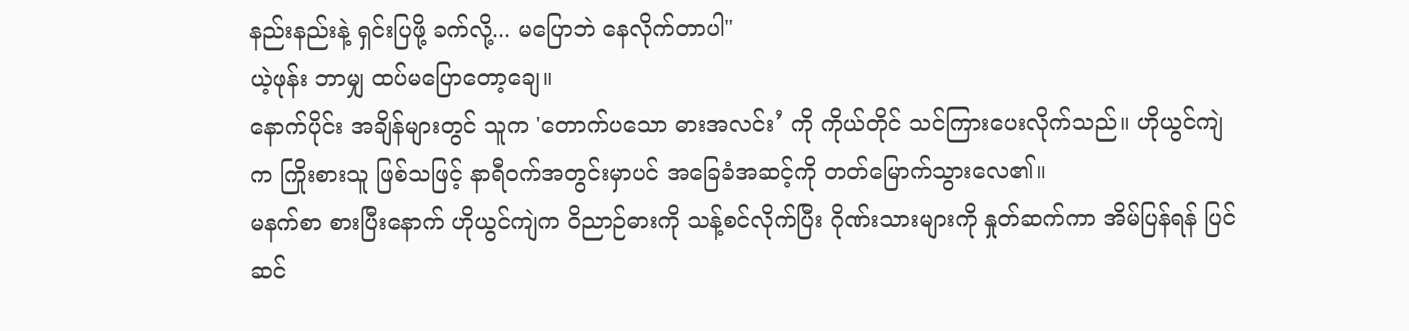နည်းနည်းနဲ့ ရှင်းပြဖို့ ခက်လို့... မပြောဘဲ နေလိုက်တာပါ"
ယဲ့ဖုန်း ဘာမျှ ထပ်မပြောတော့ချေ။
နောက်ပိုင်း အချိန်များတွင် သူက 'တောက်ပသော ဓားအလင်း’ ကို ကိုယ်တိုင် သင်ကြားပေးလိုက်သည်။ ဟိုယွင်ကျဲက ကြိုးစားသူ ဖြစ်သဖြင့် နာရီဝက်အတွင်းမှာပင် အခြေခံအဆင့်ကို တတ်မြောက်သွားလေ၏။
မနက်စာ စားပြီးနောက် ဟိုယွင်ကျဲက ဝိညာဉ်ဓားကို သန့်စင်လိုက်ပြီး ဂိုဏ်းသားများကို နှုတ်ဆက်ကာ အိမ်ပြန်ရန် ပြင်ဆင်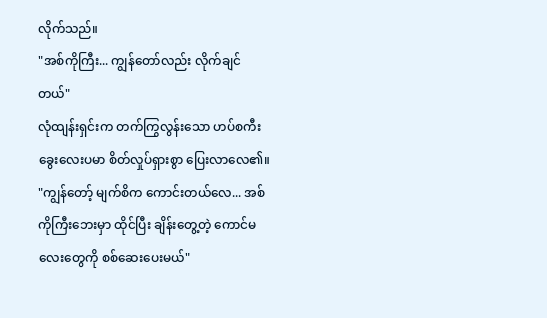လိုက်သည်။
"အစ်ကိုကြီး... ကျွန်တော်လည်း လိုက်ချင်တယ်"
လုံထျန်းရှင်းက တက်ကြွလွန်းသော ဟပ်စကီးခွေးလေးပမာ စိတ်လှုပ်ရှားစွာ ပြေးလာလေ၏။
"ကျွန်တော့် မျက်စိက ကောင်းတယ်လေ... အစ်ကိုကြီးဘေးမှာ ထိုင်ပြီး ချိန်းတွေ့တဲ့ ကောင်မလေးတွေကို စစ်ဆေးပေးမယ်"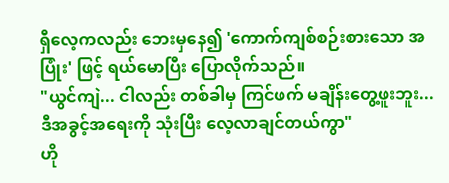ရှီလေ့ကလည်း ဘေးမှနေ၍ 'ကောက်ကျစ်စဉ်းစားသော အပြုံး' ဖြင့် ရယ်မောပြီး ပြောလိုက်သည်။
"ယွင်ကျဲ... ငါလည်း တစ်ခါမှ ကြင်ဖက် မချိန်းတွေ့ဖူးဘူး... ဒီအခွင့်အရေးကို သုံးပြီး လေ့လာချင်တယ်ကွာ"
ဟို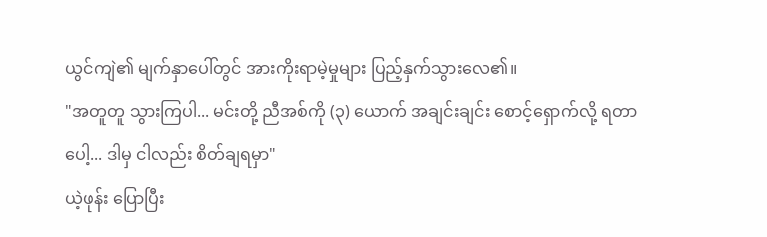ယွင်ကျဲ၏ မျက်နှာပေါ်တွင် အားကိုးရာမဲ့မှုများ ပြည့်နှက်သွားလေ၏။
"အတူတူ သွားကြပါ... မင်းတို့ ညီအစ်ကို (၃) ယောက် အချင်းချင်း စောင့်ရှောက်လို့ ရတာပေါ့... ဒါမှ ငါလည်း စိတ်ချရမှာ"
ယဲ့ဖုန်း ပြောပြီး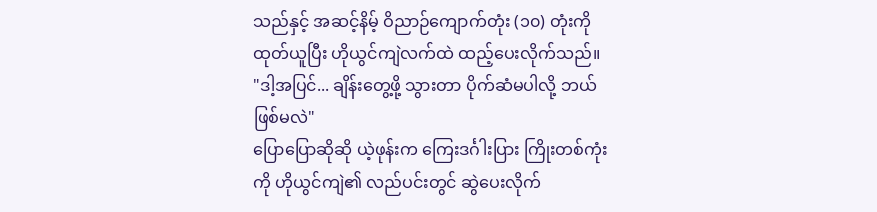သည်နှင့် အဆင့်နိမ့် ဝိညာဉ်ကျောက်တုံး (၁၀) တုံးကို ထုတ်ယူပြီး ဟိုယွင်ကျဲလက်ထဲ ထည့်ပေးလိုက်သည်။
"ဒါ့အပြင်... ချိန်းတွေ့ဖို့ သွားတာ ပိုက်ဆံမပါလို့ ဘယ်ဖြစ်မလဲ"
ပြောပြောဆိုဆို ယဲ့ဖုန်းက ကြေးဒင်္ဂါးပြား ကြိုးတစ်ကုံးကို ဟိုယွင်ကျဲ၏ လည်ပင်းတွင် ဆွဲပေးလိုက်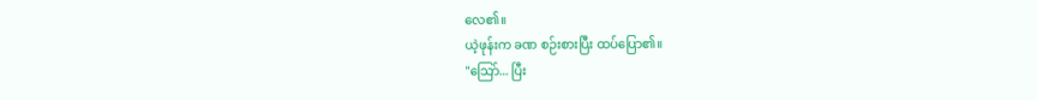လေ၏။
ယဲ့ဖုန်းက ခဏ စဉ်းစားပြီး ထပ်ပြော၏။
"သြော်... ပြီး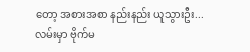တော့ အစားအစာ နည်းနည်း ယူသွားဦး... လမ်းမှာ ဗိုက်မ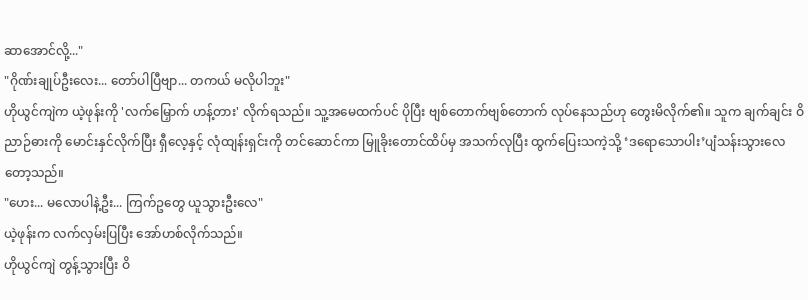ဆာအောင်လို့..."
"ဂိုဏ်းချုပ်ဦးလေး... တော်ပါပြီဗျာ... တကယ် မလိုပါဘူး"
ဟိုယွင်ကျဲက ယဲ့ဖုန်းကို 'လက်မြှောက် ဟန့်တား' လိုက်ရသည်။ သူ့အမေထက်ပင် ပိုပြီး ဗျစ်တောက်ဗျစ်တောက် လုပ်နေသည်ဟု တွေးမိလိုက်၏။ သူက ချက်ချင်း ဝိညာဉ်ဓားကို မောင်းနှင်လိုက်ပြီး ရှီလေ့နှင့် လုံထျန်းရှင်းကို တင်ဆောင်ကာ မြူခိုးတောင်ထိပ်မှ အသက်လုပြီး ထွက်ပြေးသကဲ့သို့ ‘ဒရောသောပါး’ပျံသန်းသွားလေတော့သည်။
"ဟေး... မလောပါနဲ့ဦး... ကြက်ဥတွေ ယူသွားဦးလေ"
ယဲ့ဖုန်းက လက်လှမ်းပြပြီး အော်ဟစ်လိုက်သည်။
ဟိုယွင်ကျဲ တွန့်သွားပြီး ဝိ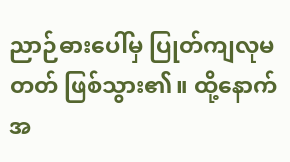ညာဉ်ဓားပေါ်မှ ပြုတ်ကျလုမတတ် ဖြစ်သွား၏။ ထို့နောက် အ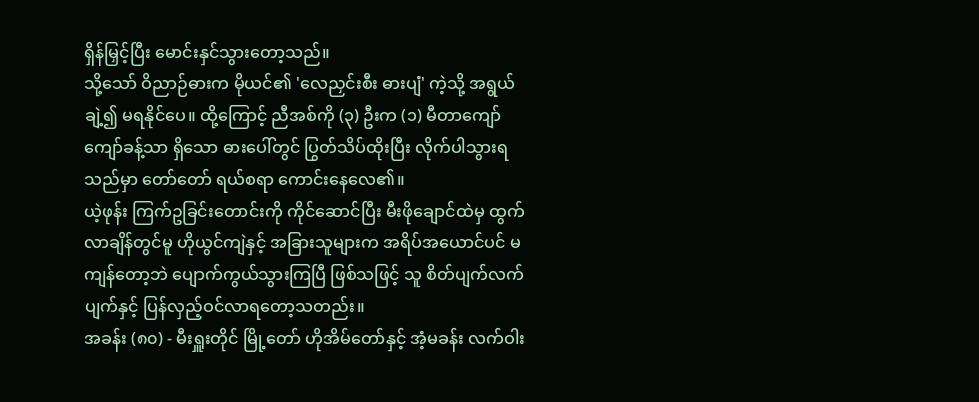ရှိန်မြှင့်ပြီး မောင်းနှင်သွားတော့သည်။
သို့သော် ဝိညာဉ်ဓားက မိုယင်၏ 'လေညှင်းစီး ဓားပျံ' ကဲ့သို့ အရွယ် ချဲ့၍ မရနိုင်ပေ။ ထို့ကြောင့် ညီအစ်ကို (၃) ဦးက (၁) မီတာကျော်ကျော်ခန့်သာ ရှိသော ဓားပေါ်တွင် ပြွတ်သိပ်ထိုးပြီး လိုက်ပါသွားရသည်မှာ တော်တော် ရယ်စရာ ကောင်းနေလေ၏။
ယဲ့ဖုန်း ကြက်ဥခြင်းတောင်းကို ကိုင်ဆောင်ပြီး မီးဖိုချောင်ထဲမှ ထွက်လာချိန်တွင်မူ ဟိုယွင်ကျဲနှင့် အခြားသူများက အရိပ်အယောင်ပင် မကျန်တော့ဘဲ ပျောက်ကွယ်သွားကြပြီ ဖြစ်သဖြင့် သူ စိတ်ပျက်လက်ပျက်နှင့် ပြန်လှည့်ဝင်လာရတော့သတည်း။
အခန်း (၈၀) - မီးရှူးတိုင် မြို့တော် ဟိုအိမ်တော်နှင့် အံ့မခန်း လက်ဝါး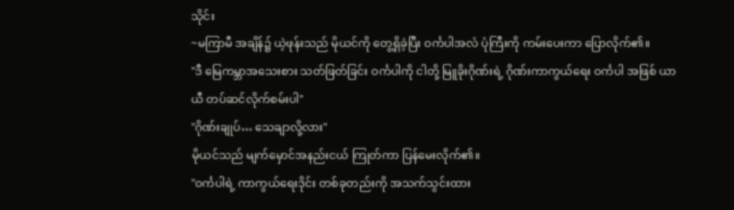သိုင်း
~မကြာမီ အချိန်၌ ယဲ့ဖုန်းသည် မိုယင်ကို တွေ့ရှိခဲ့ပြီး ဝင်္ကပါအလံ ပုံကြီးကို ကမ်းပေးကာ ပြောလိုက်၏။
"ဒီ မြေကမ္ဘာအသေးစား သတ်ဖြတ်ခြင်း ဝင်္ကပါကို ငါတို့ မြူခိုးဂိုဏ်းရဲ့ ဂိုဏ်းကာကွယ်ရေး ဝင်္ကပါ အဖြစ် ယာယီ တပ်ဆင်လိုက်စမ်းပါ"
"ဂိုဏ်းချုပ်… သေချာလို့လား"
မိုယင်သည် မျက်မှောင်အနည်းငယ် ကြုတ်ကာ ပြန်မေးလိုက်၏။
"ဝင်္ကပါရဲ့ ကာကွယ်ရေးဒိုင်း တစ်ခုတည်းကို အသက်သွင်းထား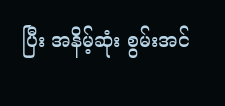ပြီး အနိမ့်ဆုံး စွမ်းအင်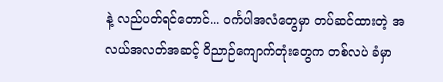နဲ့ လည်ပတ်ရင်တောင်... ဝင်္ကပါအလံတွေမှာ တပ်ဆင်ထားတဲ့ အလယ်အလတ်အဆင့် ဝိညာဉ်ကျောက်တုံးတွေက တစ်လပဲ ခံမှာ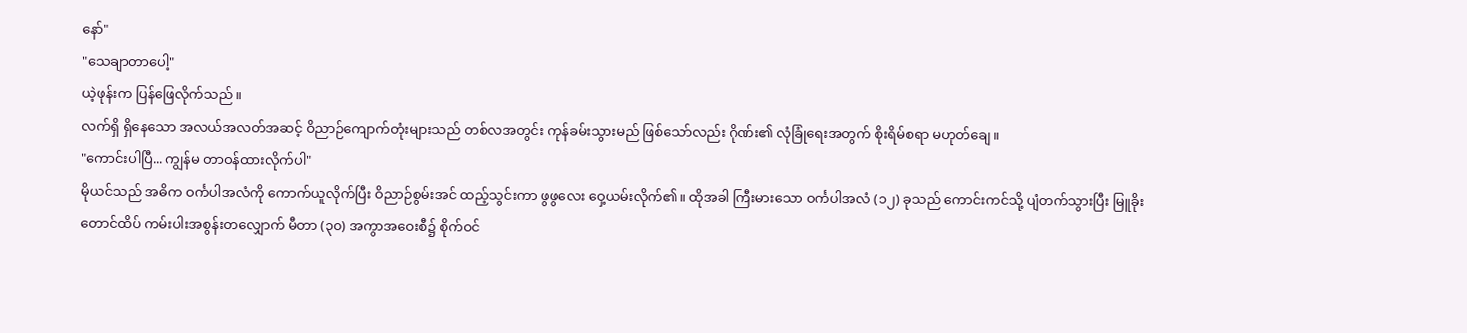နော်"
"သေချာတာပေါ့"
ယဲ့ဖုန်းက ပြန်ဖြေလိုက်သည်။
လက်ရှိ ရှိနေသော အလယ်အလတ်အဆင့် ဝိညာဉ်ကျောက်တုံးများသည် တစ်လအတွင်း ကုန်ခမ်းသွားမည် ဖြစ်သော်လည်း ဂိုဏ်း၏ လုံခြုံရေးအတွက် စိုးရိမ်စရာ မဟုတ်ချေ။
"ကောင်းပါပြီ... ကျွန်မ တာဝန်ထားလိုက်ပါ"
မိုယင်သည် အဓိက ဝင်္ကပါအလံကို ကောက်ယူလိုက်ပြီး ဝိညာဉ်စွမ်းအင် ထည့်သွင်းကာ ဖွဖွလေး ဝှေ့ယမ်းလိုက်၏။ ထိုအခါ ကြီးမားသော ဝင်္ကပါအလံ (၁၂) ခုသည် ကောင်းကင်သို့ ပျံတက်သွားပြီး မြူခိုးတောင်ထိပ် ကမ်းပါးအစွန်းတလျှောက် မီတာ (၃၀) အကွာအဝေးစီ၌ စိုက်ဝင်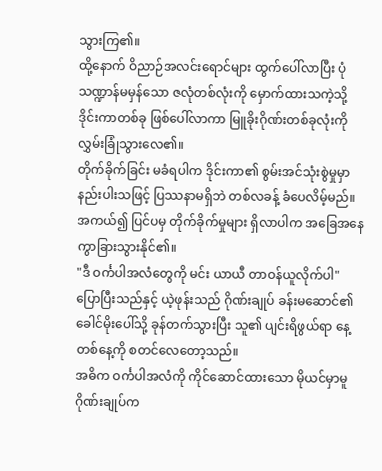သွားကြ၏။
ထို့နောက် ဝိညာဉ်အလင်းရောင်များ ထွက်ပေါ်လာပြီး ပုံသဏ္ဍာန်မမှန်သော ဇလုံတစ်လုံးကို မှောက်ထားသကဲ့သို့ ဒိုင်းကာတစ်ခု ဖြစ်ပေါ်လာကာ မြူခိုးဂိုဏ်းတစ်ခုလုံးကို လွှမ်းခြုံသွားလေ၏။
တိုက်ခိုက်ခြင်း မခံရပါက ဒိုင်းကာ၏ စွမ်းအင်သုံးစွဲမှုမှာ နည်းပါးသဖြင့် ပြဿနာမရှိဘဲ တစ်လခန့် ခံပေလိမ့်မည်။ အကယ်၍ ပြင်ပမှ တိုက်ခိုက်မှုများ ရှိလာပါက အခြေအနေ ကွာခြားသွားနိုင်၏။
"ဒီ ဝင်္ကပါအလံတွေကို မင်း ယာယီ တာဝန်ယူလိုက်ပါ"
ပြောပြီးသည်နှင့် ယဲ့ဖုန်းသည် ဂိုဏ်းချုပ် ခန်းမဆောင်၏ ခေါင်မိုးပေါ်သို့ ခုန်တက်သွားပြီး သူ၏ ပျင်းရိဖွယ်ရာ နေ့တစ်နေ့ကို စတင်လေတော့သည်။
အဓိက ဝင်္ကပါအလံကို ကိုင်ဆောင်ထားသော မိုယင်မှာမူ ဂိုဏ်းချုပ်က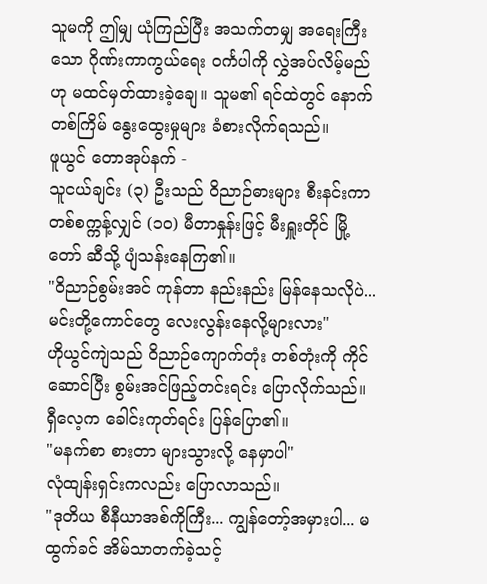သူမကို ဤမျှ ယုံကြည်ပြီး အသက်တမျှ အရေးကြီးသော ဂိုဏ်းကာကွယ်ရေး ဝင်္ကပါကို လွှဲအပ်လိမ့်မည်ဟု မထင်မှတ်ထားခဲ့ချေ။ သူမ၏ ရင်ထဲတွင် နောက်တစ်ကြိမ် နွေးထွေးမှုများ ခံစားလိုက်ရသည်။
ဖူယွင် တောအုပ်နက် -
သူငယ်ချင်း (၃) ဦးသည် ဝိညာဉ်ဓားများ စီးနင်းကာ တစ်စက္ကန့်လျှင် (၁၀) မီတာနှုန်းဖြင့် မီးရှူးတိုင် မြို့တော် ဆီသို့ ပျံသန်းနေကြ၏။
"ဝိညာဉ်စွမ်းအင် ကုန်တာ နည်းနည်း မြန်နေသလိုပဲ... မင်းတို့ကောင်တွေ လေးလွန်းနေလို့များလား"
ဟိုယွင်ကျဲသည် ဝိညာဉ်ကျောက်တုံး တစ်တုံးကို ကိုင်ဆောင်ပြီး စွမ်းအင်ဖြည့်တင်းရင်း ပြောလိုက်သည်။
ရှီလေ့က ခေါင်းကုတ်ရင်း ပြန်ပြော၏။
"မနက်စာ စားတာ များသွားလို့ နေမှာပါ"
လုံထျန်းရှင်းကလည်း ပြောလာသည်။
"ဒုတိယ စီနီယာအစ်ကိုကြီး... ကျွန်တော့်အမှားပါ... မထွက်ခင် အိမ်သာတက်ခဲ့သင့်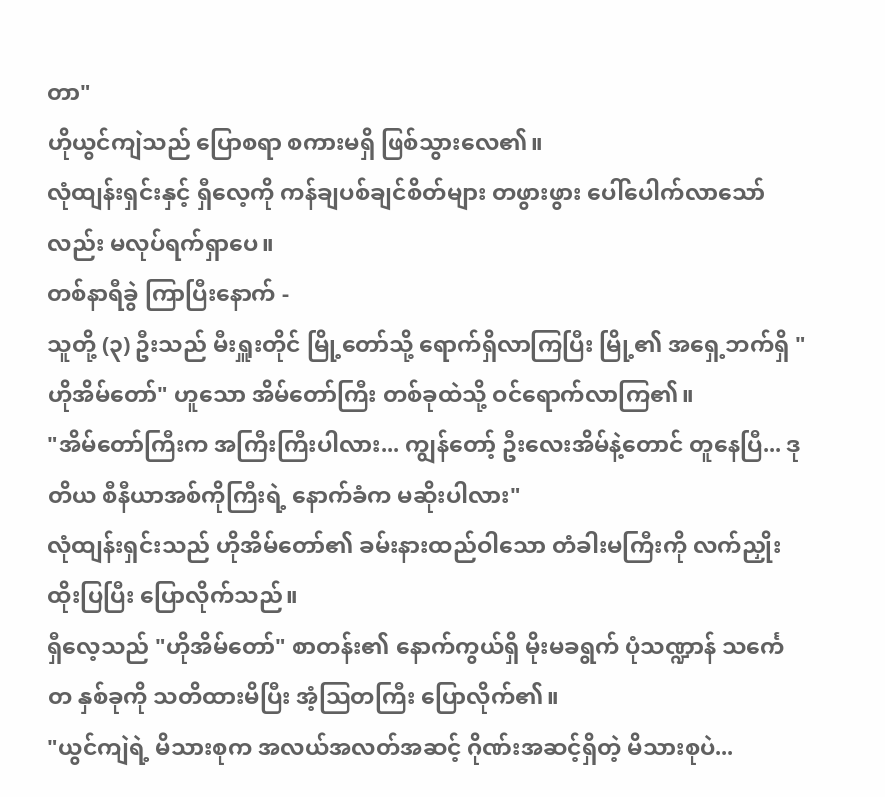တာ"
ဟိုယွင်ကျဲသည် ပြောစရာ စကားမရှိ ဖြစ်သွားလေ၏။
လုံထျန်းရှင်းနှင့် ရှီလေ့ကို ကန်ချပစ်ချင်စိတ်များ တဖွားဖွား ပေါ်ပေါက်လာသော်လည်း မလုပ်ရက်ရှာပေ။
တစ်နာရီခွဲ ကြာပြီးနောက် -
သူတို့ (၃) ဦးသည် မီးရှူးတိုင် မြို့တော်သို့ ရောက်ရှိလာကြပြီး မြို့၏ အရှေ့ဘက်ရှိ "ဟိုအိမ်တော်" ဟူသော အိမ်တော်ကြီး တစ်ခုထဲသို့ ဝင်ရောက်လာကြ၏။
"အိမ်တော်ကြီးက အကြီးကြီးပါလား... ကျွန်တော့် ဦးလေးအိမ်နဲ့တောင် တူနေပြီ... ဒုတိယ စီနီယာအစ်ကိုကြီးရဲ့ နောက်ခံက မဆိုးပါလား"
လုံထျန်းရှင်းသည် ဟိုအိမ်တော်၏ ခမ်းနားထည်ဝါသော တံခါးမကြီးကို လက်ညှိုးထိုးပြပြီး ပြောလိုက်သည်။
ရှီလေ့သည် "ဟိုအိမ်တော်" စာတန်း၏ နောက်ကွယ်ရှိ မိုးမခရွက် ပုံသဏ္ဍာန် သင်္ကေတ နှစ်ခုကို သတိထားမိပြီး အံ့သြတကြီး ပြောလိုက်၏။
"ယွင်ကျဲရဲ့ မိသားစုက အလယ်အလတ်အဆင့် ဂိုဏ်းအဆင့်ရှိတဲ့ မိသားစုပဲ...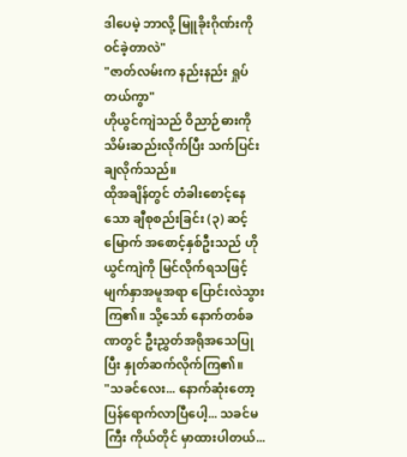ဒါပေမဲ့ ဘာလို့ မြူခိုးဂိုဏ်းကို ဝင်ခဲ့တာလဲ"
"ဇာတ်လမ်းက နည်းနည်း ရှုပ်တယ်ကွာ"
ဟိုယွင်ကျဲသည် ဝိညာဉ်ဓားကို သိမ်းဆည်းလိုက်ပြီး သက်ပြင်းချလိုက်သည်။
ထိုအချိန်တွင် တံခါးစောင့်နေသော ချီစုစည်းခြင်း (၃) ဆင့်မြောက် အစောင့်နှစ်ဦးသည် ဟိုယွင်ကျဲကို မြင်လိုက်ရသဖြင့် မျက်နှာအမူအရာ ပြောင်းလဲသွားကြ၏။ သို့သော် နောက်တစ်ခဏတွင် ဦးညွှတ်အရိုအသေပြုပြီး နှုတ်ဆက်လိုက်ကြ၏။
"သခင်လေး... နောက်ဆုံးတော့ ပြန်ရောက်လာပြီပေါ့... သခင်မကြီး ကိုယ်တိုင် မှာထားပါတယ်...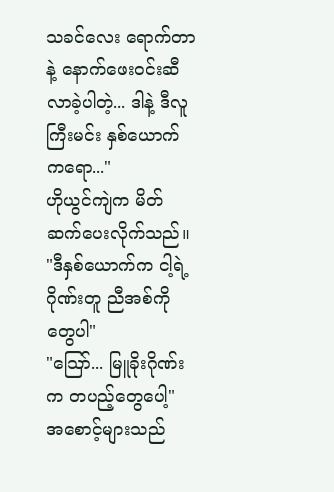သခင်လေး ရောက်တာနဲ့ နောက်ဖေးဝင်းဆီ လာခဲ့ပါတဲ့... ဒါနဲ့ ဒီလူကြီးမင်း နှစ်ယောက်ကရော..."
ဟိုယွင်ကျဲက မိတ်ဆက်ပေးလိုက်သည်။
"ဒီနှစ်ယောက်က ငါ့ရဲ့ ဂိုဏ်းတူ ညီအစ်ကိုတွေပါ"
"သြော်... မြူခိုးဂိုဏ်းက တပည့်တွေပေါ့"
အစောင့်များသည်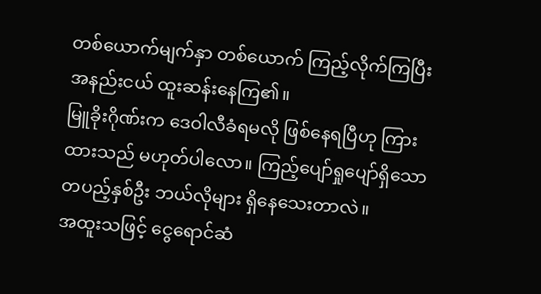တစ်ယောက်မျက်နှာ တစ်ယောက် ကြည့်လိုက်ကြပြီး အနည်းငယ် ထူးဆန်းနေကြ၏။
မြူခိုးဂိုဏ်းက ဒေဝါလီခံရမလို ဖြစ်နေရပြီဟု ကြားထားသည် မဟုတ်ပါလော။ ကြည့်ပျော်ရှုပျော်ရှိသော တပည့်နှစ်ဦး ဘယ်လိုများ ရှိနေသေးတာလဲ။
အထူးသဖြင့် ငွေရောင်ဆံ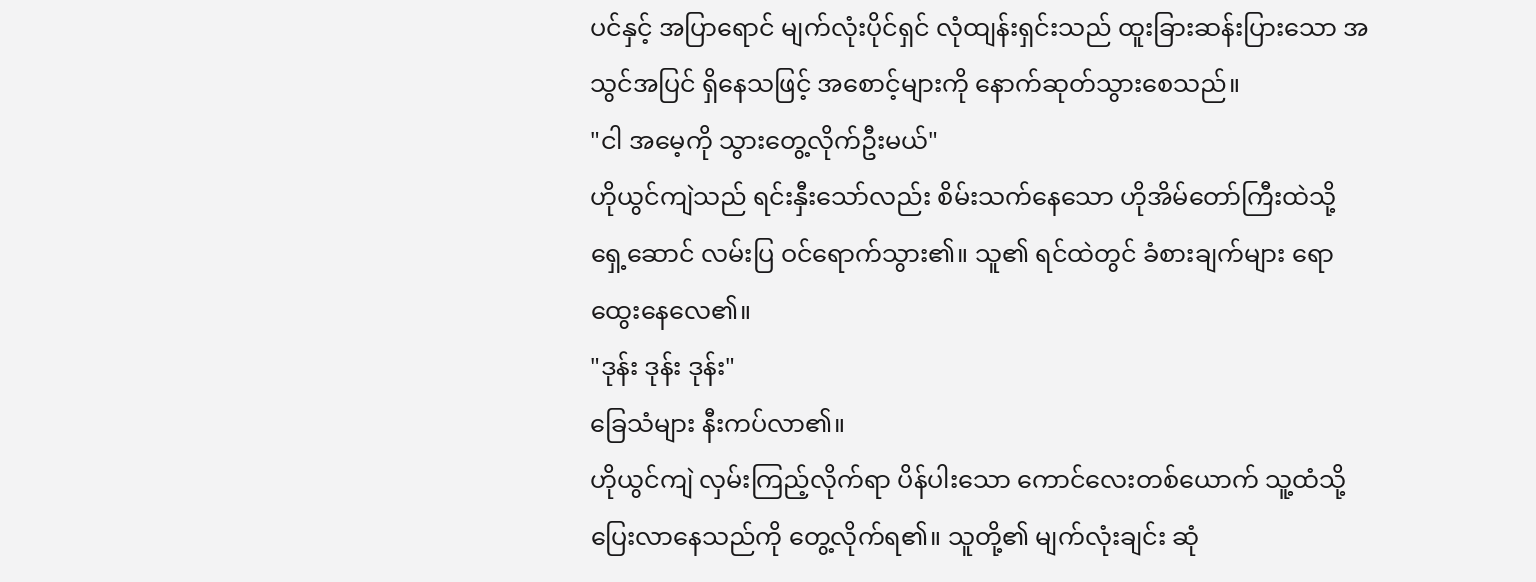ပင်နှင့် အပြာရောင် မျက်လုံးပိုင်ရှင် လုံထျန်းရှင်းသည် ထူးခြားဆန်းပြားသော အသွင်အပြင် ရှိနေသဖြင့် အစောင့်များကို နောက်ဆုတ်သွားစေသည်။
"ငါ အမေ့ကို သွားတွေ့လိုက်ဦးမယ်"
ဟိုယွင်ကျဲသည် ရင်းနှီးသော်လည်း စိမ်းသက်နေသော ဟိုအိမ်တော်ကြီးထဲသို့ ရှေ့ဆောင် လမ်းပြ ဝင်ရောက်သွား၏။ သူ၏ ရင်ထဲတွင် ခံစားချက်များ ရောထွေးနေလေ၏။
"ဒုန်း ဒုန်း ဒုန်း"
ခြေသံများ နီးကပ်လာ၏။
ဟိုယွင်ကျဲ လှမ်းကြည့်လိုက်ရာ ပိန်ပါးသော ကောင်လေးတစ်ယောက် သူ့ထံသို့ ပြေးလာနေသည်ကို တွေ့လိုက်ရ၏။ သူတို့၏ မျက်လုံးချင်း ဆုံ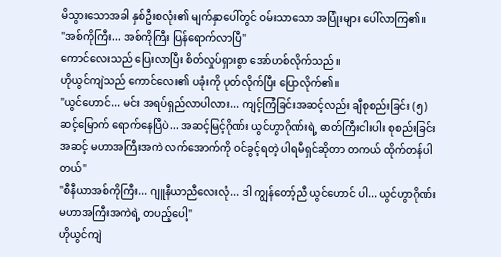မိသွားသောအခါ နှစ်ဦးစလုံး၏ မျက်နှာပေါ်တွင် ဝမ်းသာသော အပြုံးများ ပေါ်လာကြ၏။
"အစ်ကိုကြီး... အစ်ကိုကြီး ပြန်ရောက်လာပြီ"
ကောင်လေးသည် ပြေးလာပြီး စိတ်လှုပ်ရှားစွာ အော်ဟစ်လိုက်သည်။
ဟိုယွင်ကျဲသည် ကောင်လေး၏ ပခုံးကို ပုတ်လိုက်ပြီး ပြောလိုက်၏။
"ယွင်ဟောင်... မင်း အရပ်ရှည်လာပါလား... ကျင့်ကြံခြင်းအဆင့်လည်း ချီစုစည်းခြင်း (၅) ဆင့်မြောက် ရောက်နေပြီပဲ... အဆင့်မြင့်ဂိုဏ်း ယွင်ဟွာဂိုဏ်းရဲ့ ဓာတ်ကြီးငါးပါး စုစည်းခြင်းအဆင့် မဟာအကြီးအကဲ လက်အောက်ကို ဝင်ခွင့်ရတဲ့ ပါရမီရှင်ဆိုတာ တကယ် ထိုက်တန်ပါတယ်"
"စီနီယာအစ်ကိုကြီး... ဂျူနီယာညီလေးလုံ... ဒါ ကျွန်တော့်ညီ ယွင်ဟောင် ပါ... ယွင်ဟွာဂိုဏ်း မဟာအကြီးအကဲရဲ့ တပည့်ပေါ့"
ဟိုယွင်ကျဲ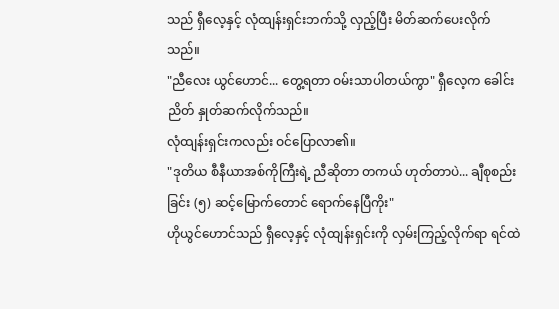သည် ရှီလေ့နှင့် လုံထျန်းရှင်းဘက်သို့ လှည့်ပြီး မိတ်ဆက်ပေးလိုက်သည်။
"ညီလေး ယွင်ဟောင်... တွေ့ရတာ ဝမ်းသာပါတယ်ကွာ" ရှီလေ့က ခေါင်းညိတ် နှုတ်ဆက်လိုက်သည်။
လုံထျန်းရှင်းကလည်း ဝင်ပြောလာ၏။
"ဒုတိယ စီနီယာအစ်ကိုကြီးရဲ့ ညီဆိုတာ တကယ် ဟုတ်တာပဲ... ချီစုစည်းခြင်း (၅) ဆင့်မြောက်တောင် ရောက်နေပြီကိုး"
ဟိုယွင်ဟောင်သည် ရှီလေ့နှင့် လုံထျန်းရှင်းကို လှမ်းကြည့်လိုက်ရာ ရင်ထဲ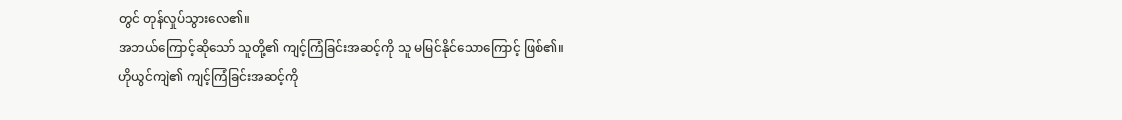တွင် တုန်လှုပ်သွားလေ၏။
အဘယ်ကြောင့်ဆိုသော် သူတို့၏ ကျင့်ကြံခြင်းအဆင့်ကို သူ မမြင်နိုင်သောကြောင့် ဖြစ်၏။
ဟိုယွင်ကျဲ၏ ကျင့်ကြံခြင်းအဆင့်ကို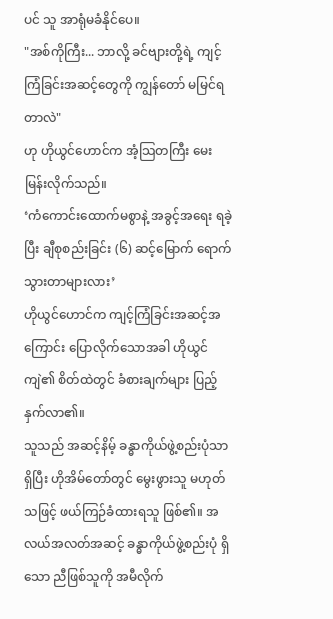ပင် သူ အာရုံမခံနိုင်ပေ။
"အစ်ကိုကြီး... ဘာလို့ ခင်ဗျားတို့ရဲ့ ကျင့်ကြံခြင်းအဆင့်တွေကို ကျွန်တော် မမြင်ရတာလဲ"
ဟု ဟိုယွင်ဟောင်က အံ့သြတကြီး မေးမြန်းလိုက်သည်။
‘ကံကောင်းထောက်မစွာနဲ့ အခွင့်အရေး ရခဲ့ပြီး ချီစုစည်းခြင်း (၆) ဆင့်မြောက် ရောက်သွားတာများလား’
ဟိုယွင်ဟောင်က ကျင့်ကြံခြင်းအဆင့်အကြောင်း ပြောလိုက်သောအခါ ဟိုယွင်ကျဲ၏ စိတ်ထဲတွင် ခံစားချက်များ ပြည့်နှက်လာ၏။
သူသည် အဆင့်နိမ့် ခန္ဓာကိုယ်ဖွဲ့စည်းပုံသာ ရှိပြီး ဟိုအိမ်တော်တွင် မွေးဖွားသူ မဟုတ်သဖြင့် ဖယ်ကြဉ်ခံထားရသူ ဖြစ်၏။ အလယ်အလတ်အဆင့် ခန္ဓာကိုယ်ဖွဲ့စည်းပုံ ရှိသော ညီဖြစ်သူကို အမီလိုက်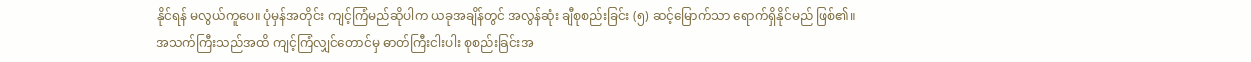နိုင်ရန် မလွယ်ကူပေ။ ပုံမှန်အတိုင်း ကျင့်ကြံမည်ဆိုပါက ယခုအချိန်တွင် အလွန်ဆုံး ချီစုစည်းခြင်း (၅) ဆင့်မြောက်သာ ရောက်ရှိနိုင်မည် ဖြစ်၏။
အသက်ကြီးသည်အထိ ကျင့်ကြံလျှင်တောင်မှ ဓာတ်ကြီးငါးပါး စုစည်းခြင်းအ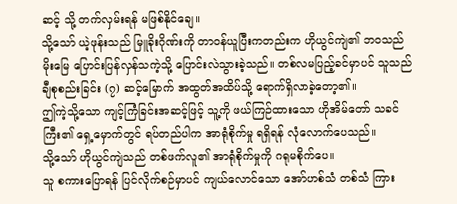ဆင့် သို့ တက်လှမ်းရန် မဖြစ်နိုင်ချေ။
သို့သော် ယဲ့ဖုန်းသည် မြူခိုးဂိုဏ်းကို တာဝန်ယူပြီးကတည်းက ဟိုယွင်ကျဲ၏ ဘဝသည် မိုးမြေ ပြောင်းပြန်လှန်သကဲ့သို့ ပြောင်းလဲသွားခဲ့သည်။ တစ်လမပြည့်ခင်မှာပင် သူသည် ချီစုစည်းခြင်း (၇) ဆင့်မြောက် အထွတ်အထိပ်သို့ ရောက်ရှိလာခဲ့တော့၏။
ဤကဲ့သို့သော ကျင့်ကြံခြင်းအဆင့်ဖြင့် သူ့ကို ဖယ်ကြဉ်ထားသော ဟိုအိမ်တော် သခင်ကြီး၏ ရှေ့မှောက်တွင် ရပ်တည်ပါက အာရုံစိုက်မှု ရရှိရန် လုံလောက်ပေသည်။
သို့သော် ဟိုယွင်ကျဲသည် တစ်ဖက်လူ၏ အာရုံစိုက်မှုကို ဂရုမစိုက်ပေ။
သူ စကားပြောရန် ပြင်လိုက်စဉ်မှာပင် ကျယ်လောင်သော အော်ဟစ်သံ တစ်သံ ကြား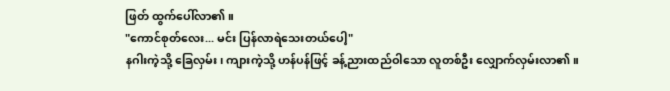ဖြတ် ထွက်ပေါ်လာ၏။
"ကောင်စုတ်လေး... မင်း ပြန်လာရဲသေးတယ်ပေါ့"
နဂါးကဲ့သို့ ခြေလှမ်း၊ ကျားကဲ့သို့ ဟန်ပန်ဖြင့် ခန့်ညားထည်ဝါသော လူတစ်ဦး လျှောက်လှမ်းလာ၏။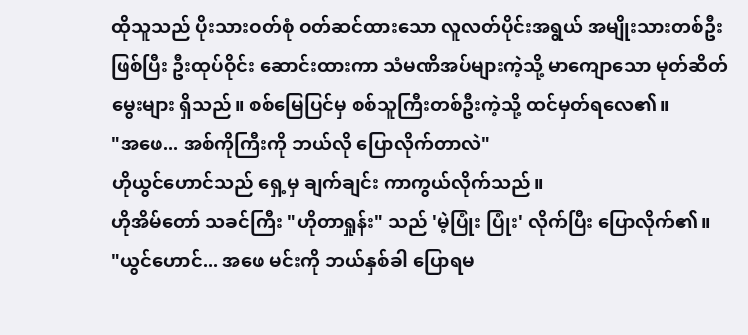ထိုသူသည် ပိုးသားဝတ်စုံ ဝတ်ဆင်ထားသော လူလတ်ပိုင်းအရွယ် အမျိုးသားတစ်ဦး ဖြစ်ပြီး ဦးထုပ်ဝိုင်း ဆောင်းထားကာ သံမဏိအပ်များကဲ့သို့ မာကျောသော မုတ်ဆိတ်မွေးများ ရှိသည်။ စစ်မြေပြင်မှ စစ်သူကြီးတစ်ဦးကဲ့သို့ ထင်မှတ်ရလေ၏။
"အဖေ... အစ်ကိုကြီးကို ဘယ်လို ပြောလိုက်တာလဲ"
ဟိုယွင်ဟောင်သည် ရှေ့မှ ချက်ချင်း ကာကွယ်လိုက်သည်။
ဟိုအိမ်တော် သခင်ကြီး "ဟိုတာရှုန်း" သည် 'မဲ့ပြုံး ပြုံး' လိုက်ပြီး ပြောလိုက်၏။
"ယွင်ဟောင်... အဖေ မင်းကို ဘယ်နှစ်ခါ ပြောရမ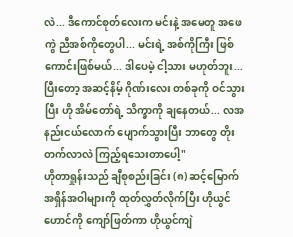လဲ... ဒီကောင်စုတ်လေးက မင်းနဲ့ အမေတူ အဖေကွဲ ညီအစ်ကိုတွေပါ... မင်းရဲ့ အစ်ကိုကြီး ဖြစ်ကောင်းဖြစ်မယ်... ဒါပေမဲ့ ငါ့သား မဟုတ်ဘူး... ပြီးတော့ အဆင့်နိမ့် ဂိုဏ်းလေး တစ်ခုကို ဝင်သွားပြီး ဟို အိမ်တော်ရဲ့ သိက္ခာကို ချနေတယ်... လအနည်းငယ်လောက် ပျောက်သွားပြီး ဘာတွေ တိုးတက်လာလဲ ကြည့်ရသေးတာပေါ့"
ဟိုတာရှုန်းသည် ချီစုစည်းခြင်း (၈) ဆင့်မြောက် အရှိန်အဝါများကို ထုတ်လွှတ်လိုက်ပြီး ဟိုယွင်ဟောင်ကို ကျော်ဖြတ်ကာ ဟိုယွင်ကျဲ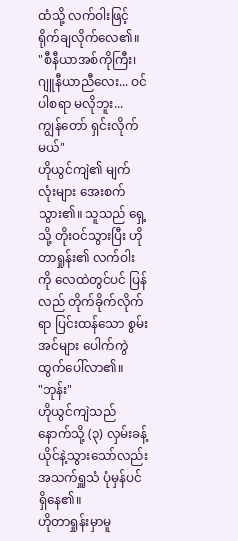ထံသို့ လက်ဝါးဖြင့် ရိုက်ချလိုက်လေ၏။
"စီနီယာအစ်ကိုကြီး၊ ဂျူနီယာညီလေး... ဝင်ပါစရာ မလိုဘူး... ကျွန်တော် ရှင်းလိုက်မယ်"
ဟိုယွင်ကျဲ၏ မျက်လုံးများ အေးစက်သွား၏။ သူသည် ရှေ့သို့ တိုးဝင်သွားပြီး ဟိုတာရှုန်း၏ လက်ဝါးကို လေထဲတွင်ပင် ပြန်လည် တိုက်ခိုက်လိုက်ရာ ပြင်းထန်သော စွမ်းအင်များ ပေါက်ကွဲထွက်ပေါ်လာ၏။
"ဘုန်း"
ဟိုယွင်ကျဲသည် နောက်သို့ (၃) လှမ်းခန့် ယိုင်နဲ့သွားသော်လည်း အသက်ရှူသံ ပုံမှန်ပင် ရှိနေ၏။
ဟိုတာရှုန်းမှာမူ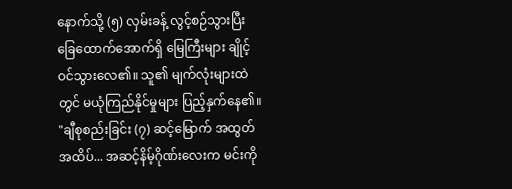နောက်သို့ (၅) လှမ်းခန့် လွင့်စဉ်သွားပြီး ခြေထောက်အောက်ရှိ မြေကြီးများ ချိုင့်ဝင်သွားလေ၏။ သူ၏ မျက်လုံးများထဲတွင် မယုံကြည်နိုင်မှုများ ပြည့်နှက်နေ၏။
"ချီစုစည်းခြင်း (၇) ဆင့်မြောက် အထွတ်အထိပ်... အဆင့်နိမ့်ဂိုဏ်းလေးက မင်းကို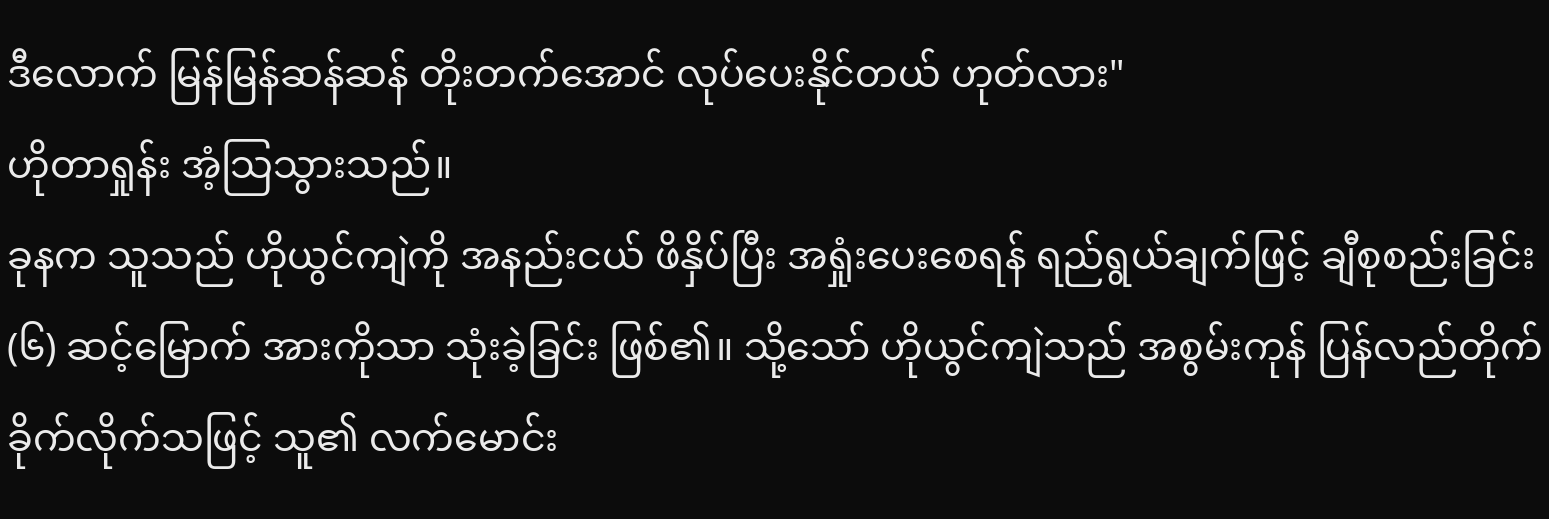ဒီလောက် မြန်မြန်ဆန်ဆန် တိုးတက်အောင် လုပ်ပေးနိုင်တယ် ဟုတ်လား"
ဟိုတာရှုန်း အံ့သြသွားသည်။
ခုနက သူသည် ဟိုယွင်ကျဲကို အနည်းငယ် ဖိနှိပ်ပြီး အရှုံးပေးစေရန် ရည်ရွယ်ချက်ဖြင့် ချီစုစည်းခြင်း (၆) ဆင့်မြောက် အားကိုသာ သုံးခဲ့ခြင်း ဖြစ်၏။ သို့သော် ဟိုယွင်ကျဲသည် အစွမ်းကုန် ပြန်လည်တိုက်ခိုက်လိုက်သဖြင့် သူ၏ လက်မောင်း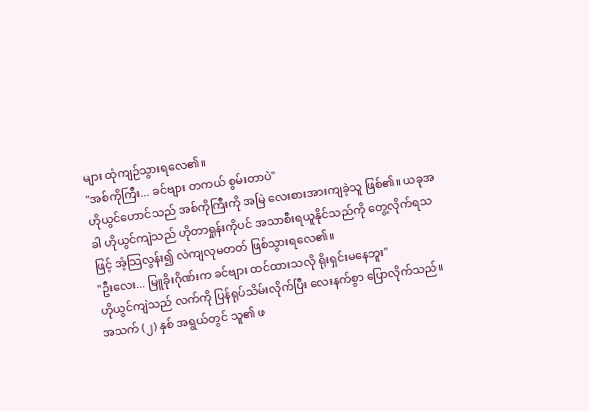များ ထုံကျဉ်သွားရလေ၏။
"အစ်ကိုကြီး... ခင်ဗျား တကယ် စွမ်းတာပဲ"
ဟိုယွင်ဟောင်သည် အစ်ကိုကြီးကို အမြဲ လေးစားအားကျခဲ့သူ ဖြစ်၏။ ယခုအခါ ဟိုယွင်ကျဲသည် ဟိုတာရှုန်းကိုပင် အသာစီးရယူနိုင်သည်ကို တွေ့လိုက်ရသဖြင့် အံ့သြလွန်း၍ လဲကျလုမတတ် ဖြစ်သွားရလေ၏။
"ဦးလေး... မြူခိုးဂိုဏ်းက ခင်ဗျား ထင်ထားသလို ရိုးရှင်းမနေဘူး"
ဟိုယွင်ကျဲသည် လက်ကို ပြန်ရုပ်သိမ်းလိုက်ပြီး လေးနက်စွာ ပြောလိုက်သည်။
အသက် (၂) နှစ် အရွယ်တွင် သူ၏ ဖ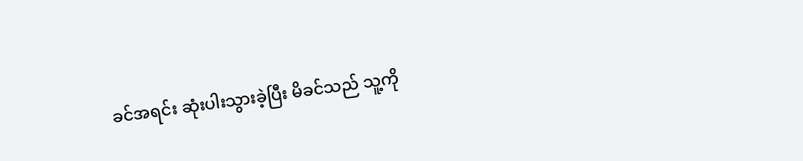ခင်အရင်း ဆုံးပါးသွားခဲ့ပြီး မိခင်သည် သူ့ကို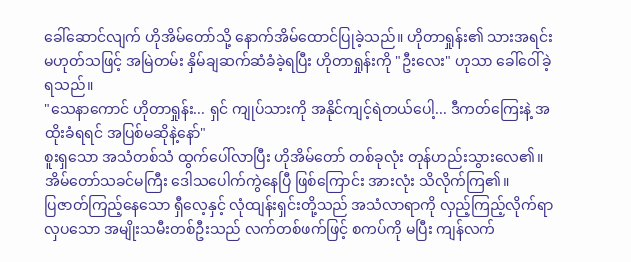ခေါ်ဆောင်လျက် ဟိုအိမ်တော်သို့ နောက်အိမ်ထောင်ပြုခဲ့သည်။ ဟိုတာရှုန်း၏ သားအရင်း မဟုတ်သဖြင့် အမြဲတမ်း နှိမ်ချဆက်ဆံခံခဲ့ရပြီး ဟိုတာရှုန်းကို "ဦးလေး" ဟုသာ ခေါ်ဝေါ်ခဲ့ရသည်။
"သေနာကောင် ဟိုတာရှုန်း... ရှင် ကျုပ်သားကို အနိုင်ကျင့်ရဲတယ်ပေါ့... ဒီကတ်ကြေးနဲ့ အထိုးခံရရင် အပြစ်မဆိုနဲ့နော်"
စူးရှသော အသံတစ်သံ ထွက်ပေါ်လာပြီး ဟိုအိမ်တော် တစ်ခုလုံး တုန်ဟည်းသွားလေ၏။ အိမ်တော်သခင်မကြီး ဒေါသပေါက်ကွဲနေပြီ ဖြစ်ကြောင်း အားလုံး သိလိုက်ကြ၏။
ပြဇာတ်ကြည့်နေသော ရှီလေ့နှင့် လုံထျန်းရှင်းတို့သည် အသံလာရာကို လှည့်ကြည့်လိုက်ရာ လှပသော အမျိုးသမီးတစ်ဦးသည် လက်တစ်ဖက်ဖြင့် စကပ်ကို မပြီး ကျန်လက်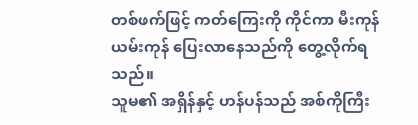တစ်ဖက်ဖြင့် ကတ်ကြေးကို ကိုင်ကာ မီးကုန်ယမ်းကုန် ပြေးလာနေသည်ကို တွေ့လိုက်ရသည်။
သူမ၏ အရှိန်နှင့် ဟန်ပန်သည် အစ်ကိုကြီး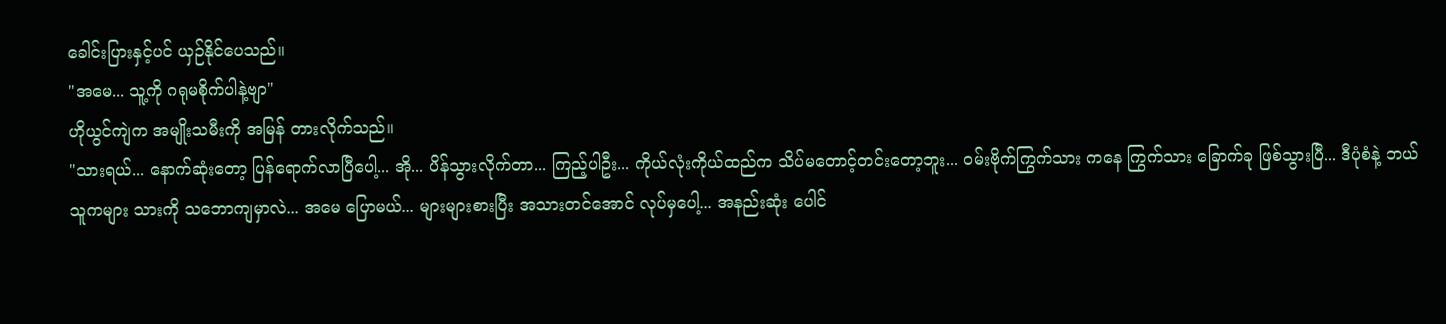ခေါင်းပြားနှင့်ပင် ယှဉ်နိုင်ပေသည်။
"အမေ... သူ့ကို ဂရုမစိုက်ပါနဲ့ဗျာ"
ဟိုယွင်ကျဲက အမျိုးသမီးကို အမြန် တားလိုက်သည်။
"သားရယ်... နောက်ဆုံးတော့ ပြန်ရောက်လာပြီပေါ့... အို... ပိန်သွားလိုက်တာ... ကြည့်ပါဦး... ကိုယ်လုံးကိုယ်ထည်က သိပ်မတောင့်တင်းတော့ဘူး... ဝမ်းဗိုက်ကြွက်သား ကနေ ကြွက်သား ခြောက်ခု ဖြစ်သွားပြီ... ဒီပုံစံနဲ့ ဘယ်သူကများ သားကို သဘောကျမှာလဲ... အမေ ပြောမယ်... များများစားပြီး အသားတင်အောင် လုပ်မှပေါ့... အနည်းဆုံး ပေါင်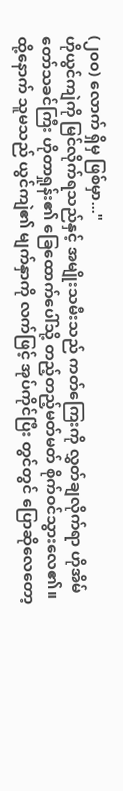(၂၀၀) လောက် ရှိမှ ဖြစ်မှာ..."
ဟိုယွင်ကျဲကို မြင်လိုက်ရသည်နှင့် အမျိုးသမီးသည် ကတ်ကြေးကို လွှတ်ချလိုက်ရာ ဟိုအိမ်တော်သခင်ကြီး ဟိုတာရှုန်း၏ ခြေထောက်ပေါ်သို့ တည့်တည့်မတ်မတ် စိုက်ဝင်သွားလေ၏။ ထို့နောက် သူမသည် ယွင်ကျဲ၏ မျက်နှာကို လက်ဖြင့် အုပ်ကိုင်ပြီး တွင်တွင် ပြောဆိုလေတော့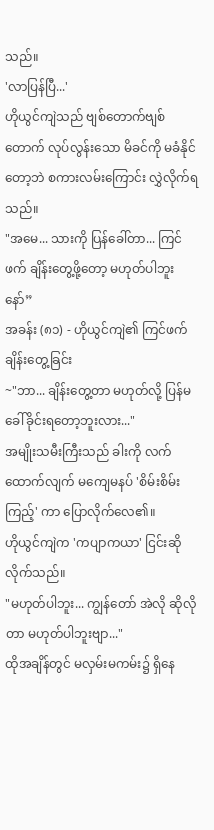သည်။
'လာပြန်ပြီ...'
ဟိုယွင်ကျဲသည် ဗျစ်တောက်ဗျစ်တောက် လုပ်လွန်းသော မိခင်ကို မခံနိုင်တော့ဘဲ စကားလမ်းကြောင်း လွှဲလိုက်ရသည်။
"အမေ... သားကို ပြန်ခေါ်တာ... ကြင်ဖက် ချိန်းတွေ့ဖို့တော့ မဟုတ်ပါဘူးနော်”
အခန်း (၈၁) - ဟိုယွင်ကျဲ၏ ကြင်ဖက် ချိန်းတွေ့ခြင်း
~"ဘာ... ချိန်းတွေ့တာ မဟုတ်လို့ ပြန်မခေါ်ခိုင်းရတော့ဘူးလား..."
အမျိုးသမီးကြီးသည် ခါးကို လက်ထောက်လျက် မကျေမနပ် 'စိမ်းစိမ်းကြည့်' ကာ ပြောလိုက်လေ၏။
ဟိုယွင်ကျဲက 'ကပျာကယာ' ငြင်းဆိုလိုက်သည်။
"မဟုတ်ပါဘူး... ကျွန်တော် အဲလို ဆိုလိုတာ မဟုတ်ပါဘူးဗျာ..."
ထိုအချိန်တွင် မလှမ်းမကမ်း၌ ရှိနေ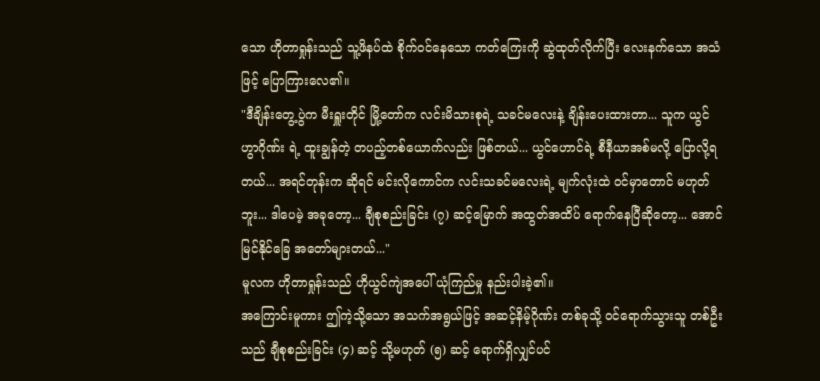သော ဟိုတာရှုန်းသည် သူ့ဖိနပ်ထဲ စိုက်ဝင်နေသော ကတ်ကြေးကို ဆွဲထုတ်လိုက်ပြီး လေးနက်သော အသံဖြင့် ပြောကြားလေ၏။
"ဒီချိန်းတွေ့ပွဲက မီးရှူးတိုင် မြို့တော်က လင်းမိသားစုရဲ့ သခင်မလေးနဲ့ ချိန်းပေးထားတာ... သူက ယွင်ဟွာဂိုဏ်း ရဲ့ ထူးချွန်တဲ့ တပည့်တစ်ယောက်လည်း ဖြစ်တယ်... ယွင်ဟောင်ရဲ့ စီနီယာအစ်မလို့ ပြောလို့ရတယ်... အရင်တုန်းက ဆိုရင် မင်းလိုကောင်က လင်းသခင်မလေးရဲ့ မျက်လုံးထဲ ဝင်မှာတောင် မဟုတ်ဘူး... ဒါပေမဲ့ အခုတော့... ချီစုစည်းခြင်း (၇) ဆင့်မြောက် အထွတ်အထိပ် ရောက်နေပြီဆိုတော့... အောင်မြင်နိုင်ခြေ အတော်များတယ်..."
မူလက ဟိုတာရှုန်းသည် ဟိုယွင်ကျဲအပေါ် ယုံကြည်မှု နည်းပါးခဲ့၏။
အကြောင်းမူကား ဤကဲ့သို့သော အသက်အရွယ်ဖြင့် အဆင့်နိမ့်ဂိုဏ်း တစ်ခုသို့ ဝင်ရောက်သွားသူ တစ်ဦးသည် ချီစုစည်းခြင်း (၄) ဆင့် သို့မဟုတ် (၅) ဆင့် ရောက်ရှိလျှင်ပင်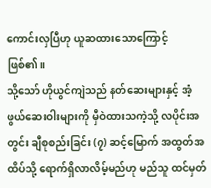ကောင်းလှပြီဟု ယူဆထားသောကြောင့် ဖြစ်၏။
သို့သော် ဟိုယွင်ကျဲသည် နတ်ဆေးများနှင့် အံ့ဖွယ်ဆေးဝါးများကို မှီဝဲထားသကဲ့သို့ လပိုင်းအတွင်း ချီစုစည်းခြင်း (၇) ဆင့်မြောက် အထွတ်အထိပ်သို့ ရောက်ရှိလာလိမ့်မည်ဟု မည်သူ ထင်မှတ်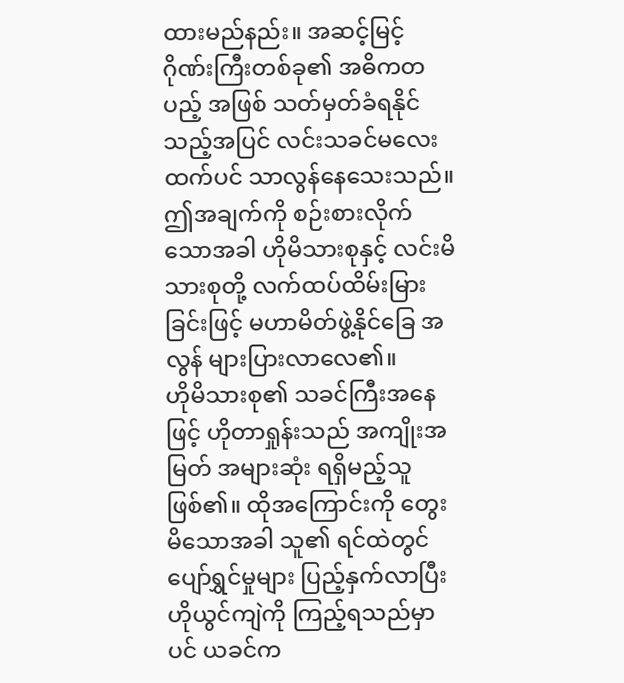ထားမည်နည်း။ အဆင့်မြင့်ဂိုဏ်းကြီးတစ်ခု၏ အဓိကတပည့် အဖြစ် သတ်မှတ်ခံရနိုင်သည့်အပြင် လင်းသခင်မလေးထက်ပင် သာလွန်နေသေးသည်။
ဤအချက်ကို စဉ်းစားလိုက်သောအခါ ဟိုမိသားစုနှင့် လင်းမိသားစုတို့ လက်ထပ်ထိမ်းမြားခြင်းဖြင့် မဟာမိတ်ဖွဲ့နိုင်ခြေ အလွန် များပြားလာလေ၏။
ဟိုမိသားစု၏ သခင်ကြီးအနေဖြင့် ဟိုတာရှုန်းသည် အကျိုးအမြတ် အများဆုံး ရရှိမည့်သူ ဖြစ်၏။ ထိုအကြောင်းကို တွေးမိသောအခါ သူ၏ ရင်ထဲတွင် ပျော်ရွှင်မှုများ ပြည့်နှက်လာပြီး ဟိုယွင်ကျဲကို ကြည့်ရသည်မှာပင် ယခင်က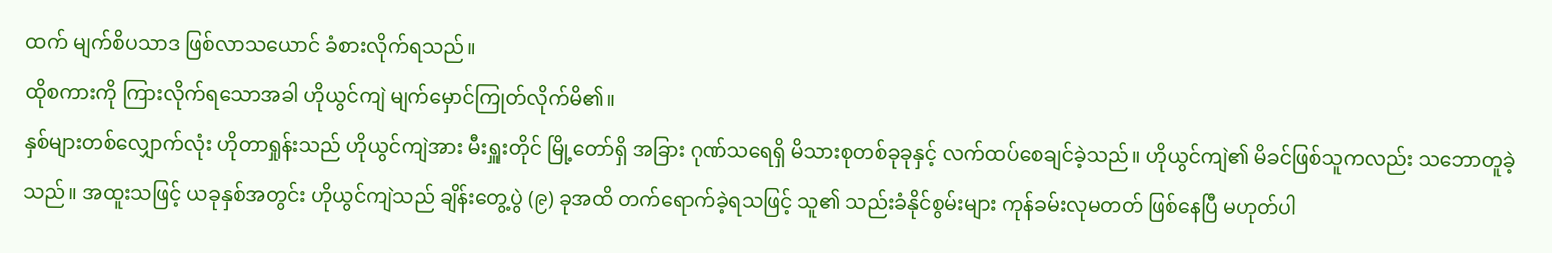ထက် မျက်စိပသာဒ ဖြစ်လာသယောင် ခံစားလိုက်ရသည်။
ထိုစကားကို ကြားလိုက်ရသောအခါ ဟိုယွင်ကျဲ မျက်မှောင်ကြုတ်လိုက်မိ၏။
နှစ်များတစ်လျှောက်လုံး ဟိုတာရှုန်းသည် ဟိုယွင်ကျဲအား မီးရှူးတိုင် မြို့တော်ရှိ အခြား ဂုဏ်သရေရှိ မိသားစုတစ်ခုခုနှင့် လက်ထပ်စေချင်ခဲ့သည်။ ဟိုယွင်ကျဲ၏ မိခင်ဖြစ်သူကလည်း သဘောတူခဲ့သည်။ အထူးသဖြင့် ယခုနှစ်အတွင်း ဟိုယွင်ကျဲသည် ချိန်းတွေ့ပွဲ (၉) ခုအထိ တက်ရောက်ခဲ့ရသဖြင့် သူ၏ သည်းခံနိုင်စွမ်းများ ကုန်ခမ်းလုမတတ် ဖြစ်နေပြီ မဟုတ်ပါ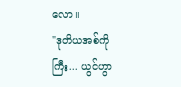လော။
"ဒုတိယအစ်ကိုကြီး... ယွင်ဟွာ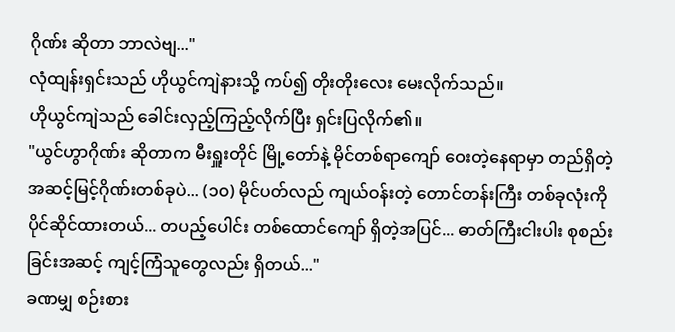ဂိုဏ်း ဆိုတာ ဘာလဲဗျ..."
လုံထျန်းရှင်းသည် ဟိုယွင်ကျဲနားသို့ ကပ်၍ တိုးတိုးလေး မေးလိုက်သည်။
ဟိုယွင်ကျဲသည် ခေါင်းလှည့်ကြည့်လိုက်ပြီး ရှင်းပြလိုက်၏။
"ယွင်ဟွာဂိုဏ်း ဆိုတာက မီးရှူးတိုင် မြို့တော်နဲ့ မိုင်တစ်ရာကျော် ဝေးတဲ့နေရာမှာ တည်ရှိတဲ့ အဆင့်မြင့်ဂိုဏ်းတစ်ခုပဲ... (၁၀) မိုင်ပတ်လည် ကျယ်ဝန်းတဲ့ တောင်တန်းကြီး တစ်ခုလုံးကို ပိုင်ဆိုင်ထားတယ်... တပည့်ပေါင်း တစ်ထောင်ကျော် ရှိတဲ့အပြင်... ဓာတ်ကြီးငါးပါး စုစည်းခြင်းအဆင့် ကျင့်ကြံသူတွေလည်း ရှိတယ်..."
ခဏမျှ စဉ်းစား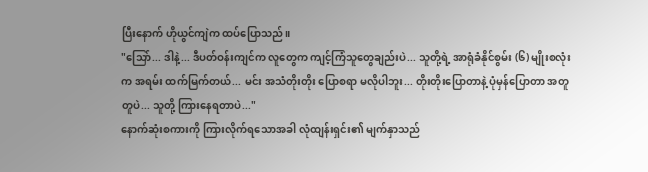ပြီးနောက် ဟိုယွင်ကျဲက ထပ်ပြောသည်။
"သြော်... ဒါနဲ့... ဒီပတ်ဝန်းကျင်က လူတွေက ကျင့်ကြံသူတွေချည်းပဲ... သူတို့ရဲ့ အာရုံခံနိုင်စွမ်း (၆) မျိုးစလုံးက အရမ်း ထက်မြက်တယ်... မင်း အသံတိုးတိုး ပြောစရာ မလိုပါဘူး... တိုးတိုးပြောတာနဲ့ ပုံမှန်ပြောတာ အတူတူပဲ... သူတို့ ကြားနေရတာပဲ..."
နောက်ဆုံးစကားကို ကြားလိုက်ရသောအခါ လုံထျန်းရှင်း၏ မျက်နှာသည်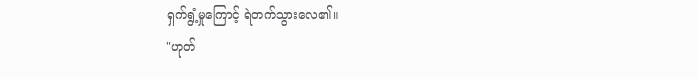ရှက်ရွံ့မှုကြောင့် ရဲတက်သွားလေ၏။
"ဟုတ်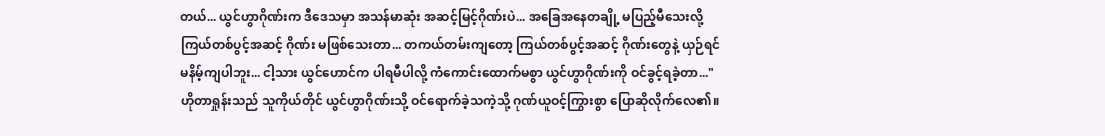တယ်... ယွင်ဟွာဂိုဏ်းက ဒီဒေသမှာ အသန်မာဆုံး အဆင့်မြင့်ဂိုဏ်းပဲ... အခြေအနေတချို့ မပြည့်မီသေးလို့ ကြယ်တစ်ပွင့်အဆင့် ဂိုဏ်း မဖြစ်သေးတာ... တကယ်တမ်းကျတော့ ကြယ်တစ်ပွင့်အဆင့် ဂိုဏ်းတွေနဲ့ ယှဉ်ရင် မနိမ့်ကျပါဘူး... ငါ့သား ယွင်ဟောင်က ပါရမီပါလို့ ကံကောင်းထောက်မစွာ ယွင်ဟွာဂိုဏ်းကို ဝင်ခွင့်ရခဲ့တာ..."
ဟိုတာရှုန်းသည် သူကိုယ်တိုင် ယွင်ဟွာဂိုဏ်းသို့ ဝင်ရောက်ခဲ့သကဲ့သို့ ဂုဏ်ယူဝင့်ကြွားစွာ ပြောဆိုလိုက်လေ၏။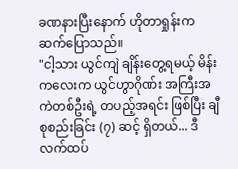ခဏနားပြီးနောက် ဟိုတာရှုန်းက ဆက်ပြောသည်။
"ငါ့သား ယွင်ကျဲ ချိန်းတွေ့ရမယ့် မိန်းကလေးက ယွင်ဟွာဂိုဏ်း အကြီးအကဲတစ်ဦးရဲ့ တပည့်အရင်း ဖြစ်ပြီး ချီစုစည်းခြင်း (၇) ဆင့် ရှိတယ်... ဒီလက်ထပ်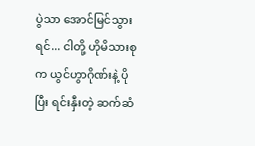ပွဲသာ အောင်မြင်သွားရင်... ငါတို့ ဟိုမိသားစုက ယွင်ဟွာဂိုဏ်းနဲ့ ပိုပြီး ရင်းနှီးတဲ့ ဆက်ဆံ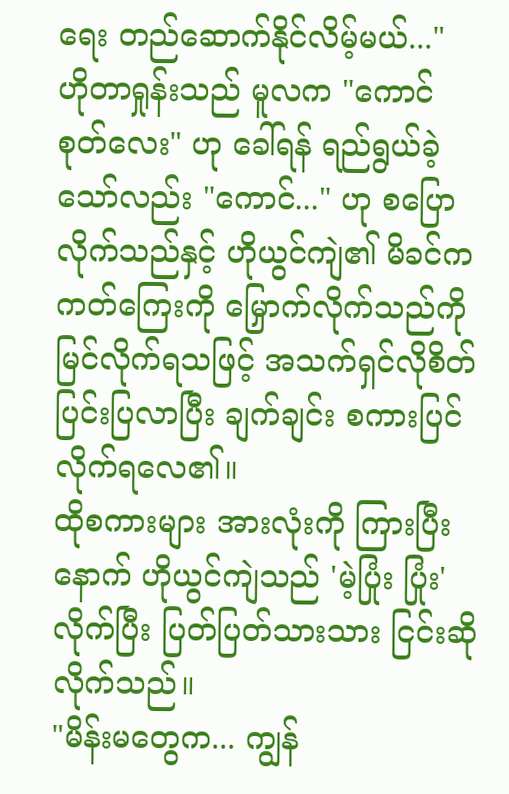ရေး တည်ဆောက်နိုင်လိမ့်မယ်..."
ဟိုတာရှုန်းသည် မူလက "ကောင်စုတ်လေး" ဟု ခေါ်ရန် ရည်ရွယ်ခဲ့သော်လည်း "ကောင်..." ဟု စပြောလိုက်သည်နှင့် ဟိုယွင်ကျဲ၏ မိခင်က ကတ်ကြေးကို မြှောက်လိုက်သည်ကို မြင်လိုက်ရသဖြင့် အသက်ရှင်လိုစိတ် ပြင်းပြလာပြီး ချက်ချင်း စကားပြင်လိုက်ရလေ၏။
ထိုစကားများ အားလုံးကို ကြားပြီးနောက် ဟိုယွင်ကျဲသည် 'မဲ့ပြုံး ပြုံး' လိုက်ပြီး ပြတ်ပြတ်သားသား ငြင်းဆိုလိုက်သည်။
"မိန်းမတွေက... ကျွန်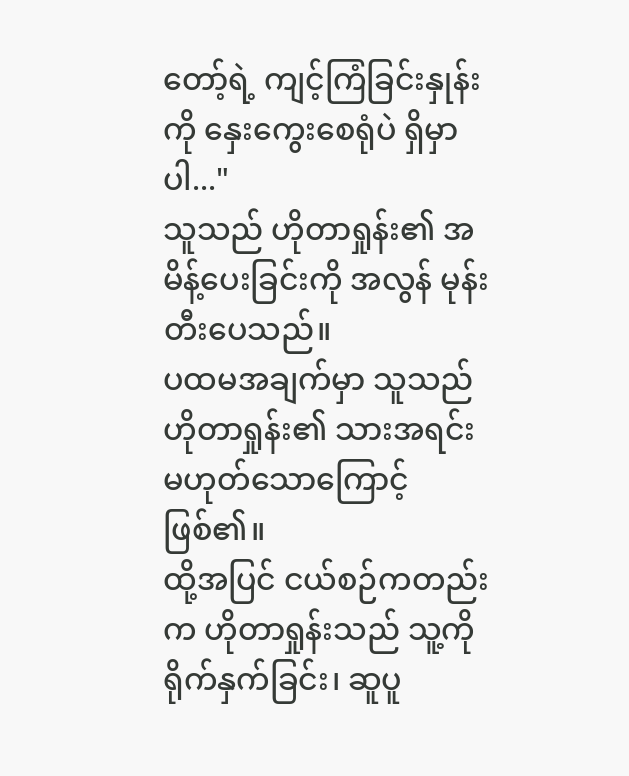တော့်ရဲ့ ကျင့်ကြံခြင်းနှုန်းကို နှေးကွေးစေရုံပဲ ရှိမှာပါ..."
သူသည် ဟိုတာရှုန်း၏ အမိန့်ပေးခြင်းကို အလွန် မုန်းတီးပေသည်။
ပထမအချက်မှာ သူသည် ဟိုတာရှုန်း၏ သားအရင်း မဟုတ်သောကြောင့် ဖြစ်၏။
ထို့အပြင် ငယ်စဉ်ကတည်းက ဟိုတာရှုန်းသည် သူ့ကို ရိုက်နှက်ခြင်း၊ ဆူပူ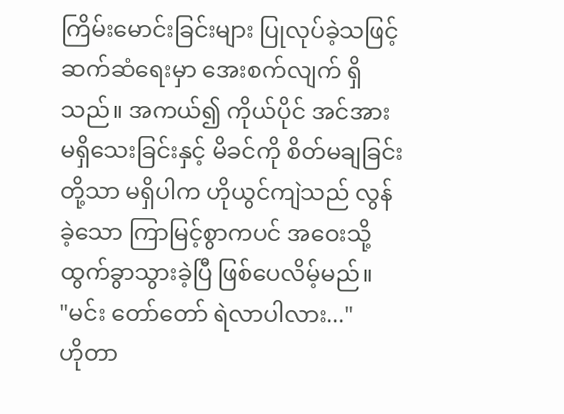ကြိမ်းမောင်းခြင်းများ ပြုလုပ်ခဲ့သဖြင့် ဆက်ဆံရေးမှာ အေးစက်လျက် ရှိသည်။ အကယ်၍ ကိုယ်ပိုင် အင်အား မရှိသေးခြင်းနှင့် မိခင်ကို စိတ်မချခြင်းတို့သာ မရှိပါက ဟိုယွင်ကျဲသည် လွန်ခဲ့သော ကြာမြင့်စွာကပင် အဝေးသို့ ထွက်ခွာသွားခဲ့ပြီ ဖြစ်ပေလိမ့်မည်။
"မင်း တော်တော် ရဲလာပါလား..."
ဟိုတာ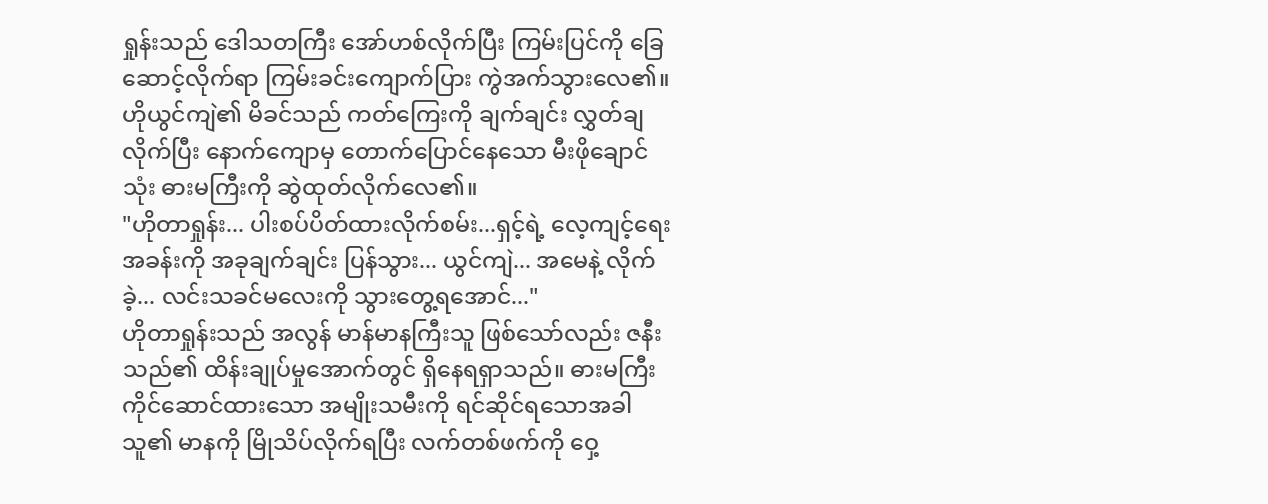ရှုန်းသည် ဒေါသတကြီး အော်ဟစ်လိုက်ပြီး ကြမ်းပြင်ကို ခြေဆောင့်လိုက်ရာ ကြမ်းခင်းကျောက်ပြား ကွဲအက်သွားလေ၏။
ဟိုယွင်ကျဲ၏ မိခင်သည် ကတ်ကြေးကို ချက်ချင်း လွှတ်ချလိုက်ပြီး နောက်ကျောမှ တောက်ပြောင်နေသော မီးဖိုချောင်သုံး ဓားမကြီးကို ဆွဲထုတ်လိုက်လေ၏။
"ဟိုတာရှုန်း... ပါးစပ်ပိတ်ထားလိုက်စမ်း...ရှင့်ရဲ့ လေ့ကျင့်ရေးအခန်းကို အခုချက်ချင်း ပြန်သွား... ယွင်ကျဲ... အမေနဲ့ လိုက်ခဲ့... လင်းသခင်မလေးကို သွားတွေ့ရအောင်..."
ဟိုတာရှုန်းသည် အလွန် မာန်မာနကြီးသူ ဖြစ်သော်လည်း ဇနီးသည်၏ ထိန်းချုပ်မှုအောက်တွင် ရှိနေရရှာသည်။ ဓားမကြီး ကိုင်ဆောင်ထားသော အမျိုးသမီးကို ရင်ဆိုင်ရသောအခါ သူ၏ မာနကို မြိုသိပ်လိုက်ရပြီး လက်တစ်ဖက်ကို ဝှေ့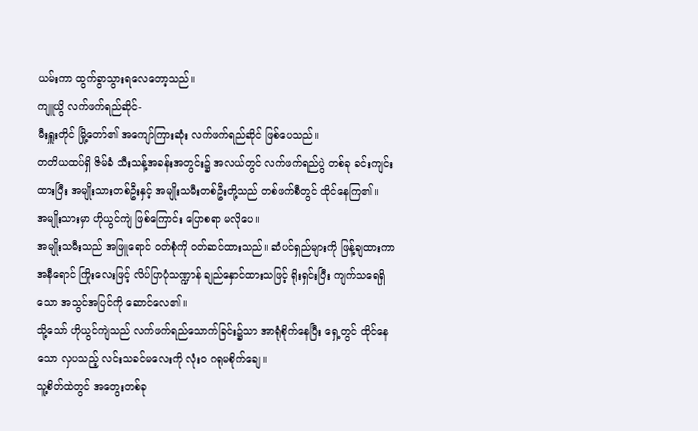ယမ်းကာ ထွက်ခွာသွားရလေတော့သည်။
ကျူယွိ လက်ဖက်ရည်ဆိုင်-
မီးရှူးတိုင် မြို့တော်၏ အကျော်ကြားဆုံး လက်ဖက်ရည်ဆိုင် ဖြစ်ပေသည်။
တတိယထပ်ရှိ ဇိမ်ခံ သီးသန့်အခန်းအတွင်း၌ အလယ်တွင် လက်ဖက်ရည်ပွဲ တစ်ခု ခင်းကျင်းထားပြီး အမျိုးသားတစ်ဦးနှင့် အမျိုးသမီးတစ်ဦးတို့သည် တစ်ဖက်စီတွင် ထိုင်နေကြ၏။
အမျိုးသားမှာ ဟိုယွင်ကျဲ ဖြစ်ကြောင်း ပြောစရာ မလိုပေ။
အမျိုးသမီးသည် အဖြူရောင် ဝတ်စုံကို ဝတ်ဆင်ထားသည်။ ဆံပင်ရှည်များကို ဖြန့်ချထားကာ အနီရောင် ကြိုးလေးဖြင့် လိပ်ပြာပုံသဏ္ဍာန် ချည်နှောင်ထားသဖြင့် ရိုးရှင်းပြီး ကျက်သရေရှိသော အသွင်အပြင်ကို ဆောင်လေ၏။
သို့သော် ဟိုယွင်ကျဲသည် လက်ဖက်ရည်သောက်ခြင်း၌သာ အာရုံစိုက်နေပြီး ရှေ့တွင် ထိုင်နေသော လှပသည့် လင်းသခင်မလေးကို လုံးဝ ဂရုမစိုက်ချေ။
သူ့စိတ်ထဲတွင် အတွေးတစ်ခု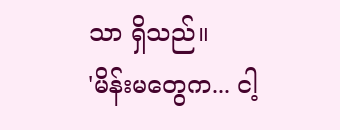သာ ရှိသည်။
'မိန်းမတွေက... ငါ့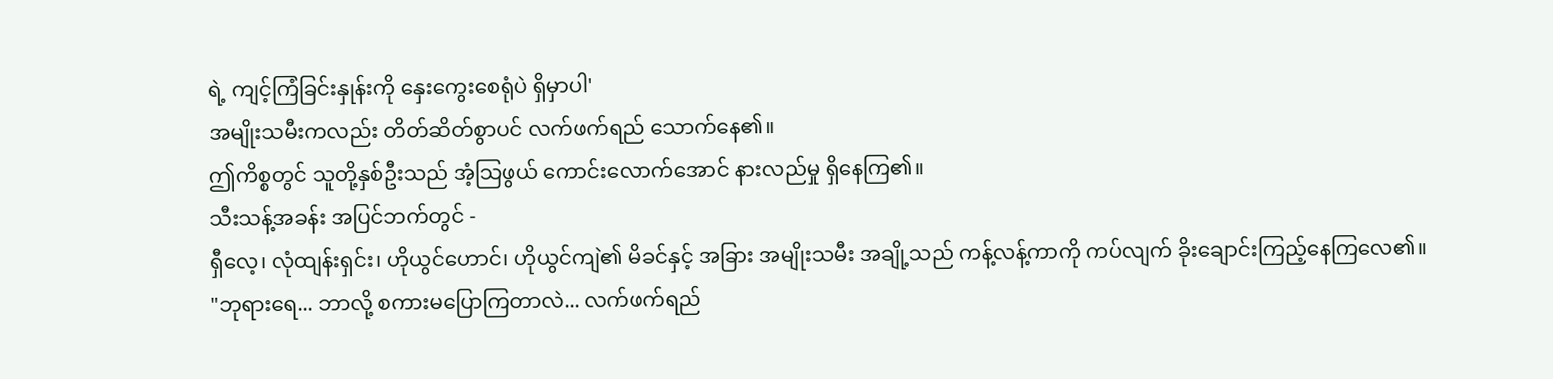ရဲ့ ကျင့်ကြံခြင်းနှုန်းကို နှေးကွေးစေရုံပဲ ရှိမှာပါ'
အမျိုးသမီးကလည်း တိတ်ဆိတ်စွာပင် လက်ဖက်ရည် သောက်နေ၏။
ဤကိစ္စတွင် သူတို့နှစ်ဦးသည် အံ့သြဖွယ် ကောင်းလောက်အောင် နားလည်မှု ရှိနေကြ၏။
သီးသန့်အခန်း အပြင်ဘက်တွင် -
ရှီလေ့၊ လုံထျန်းရှင်း၊ ဟိုယွင်ဟောင်၊ ဟိုယွင်ကျဲ၏ မိခင်နှင့် အခြား အမျိုးသမီး အချို့သည် ကန့်လန့်ကာကို ကပ်လျက် ခိုးချောင်းကြည့်နေကြလေ၏။
"ဘုရားရေ... ဘာလို့ စကားမပြောကြတာလဲ... လက်ဖက်ရည်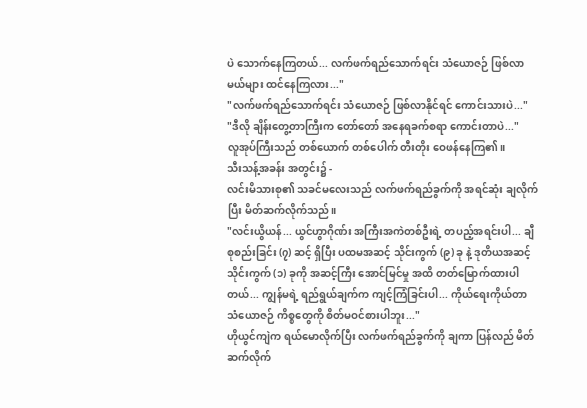ပဲ သောက်နေကြတယ်... လက်ဖက်ရည်သောက်ရင်း သံယောဇဉ် ဖြစ်လာမယ်များ ထင်နေကြလား..."
"လက်ဖက်ရည်သောက်ရင်း သံယောဇဉ် ဖြစ်လာနိုင်ရင် ကောင်းသားပဲ..."
"ဒီလို ချိန်းတွေ့တာကြီးက တော်တော် အနေရခက်စရာ ကောင်းတာပဲ..."
လူအုပ်ကြီးသည် တစ်ယောက် တစ်ပေါက် တီးတိုး ဝေဖန်နေကြ၏။
သီးသန့်အခန်း အတွင်း၌ -
လင်းမိသားစု၏ သခင်မလေးသည် လက်ဖက်ရည်ခွက်ကို အရင်ဆုံး ချလိုက်ပြီး မိတ်ဆက်လိုက်သည်။
"လင်းယွိယန်... ယွင်ဟွာဂိုဏ်း အကြီးအကဲတစ်ဦးရဲ့ တပည့်အရင်းပါ... ချီစုစည်းခြင်း (၇) ဆင့် ရှိပြီး ပထမအဆင့် သိုင်းကွက် (၉) ခု နဲ့ ဒုတိယအဆင့် သိုင်းကွက် (၁) ခုကို အဆင့်ကြီး အောင်မြင်မှု အထိ တတ်မြောက်ထားပါတယ်... ကျွန်မရဲ့ ရည်ရွယ်ချက်က ကျင့်ကြံခြင်းပါ... ကိုယ်ရေးကိုယ်တာ သံယောဇဉ် ကိစ္စတွေကို စိတ်မဝင်စားပါဘူး..."
ဟိုယွင်ကျဲက ရယ်မောလိုက်ပြီး လက်ဖက်ရည်ခွက်ကို ချကာ ပြန်လည် မိတ်ဆက်လိုက်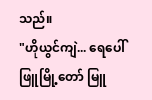သည်။
"ဟိုယွင်ကျဲ... ရေပေါ်ဖြူမြို့တော် မြူ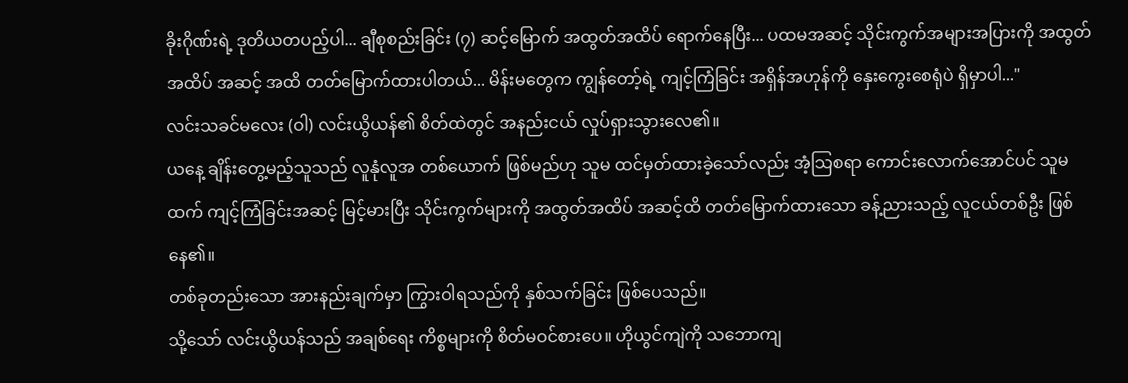ခိုးဂိုဏ်းရဲ့ ဒုတိယတပည့်ပါ... ချီစုစည်းခြင်း (၇) ဆင့်မြောက် အထွတ်အထိပ် ရောက်နေပြီး... ပထမအဆင့် သိုင်းကွက်အများအပြားကို အထွတ်အထိပ် အဆင့် အထိ တတ်မြောက်ထားပါတယ်... မိန်းမတွေက ကျွန်တော့်ရဲ့ ကျင့်ကြံခြင်း အရှိန်အဟုန်ကို နှေးကွေးစေရုံပဲ ရှိမှာပါ..."
လင်းသခင်မလေး (ဝါ) လင်းယွိယန်၏ စိတ်ထဲတွင် အနည်းငယ် လှုပ်ရှားသွားလေ၏။
ယနေ့ ချိန်းတွေ့မည့်သူသည် လူနုံလူအ တစ်ယောက် ဖြစ်မည်ဟု သူမ ထင်မှတ်ထားခဲ့သော်လည်း အံ့သြစရာ ကောင်းလောက်အောင်ပင် သူမထက် ကျင့်ကြံခြင်းအဆင့် မြင့်မားပြီး သိုင်းကွက်များကို အထွတ်အထိပ် အဆင့်ထိ တတ်မြောက်ထားသော ခန့်ညားသည့် လူငယ်တစ်ဦး ဖြစ်နေ၏။
တစ်ခုတည်းသော အားနည်းချက်မှာ ကြွားဝါရသည်ကို နှစ်သက်ခြင်း ဖြစ်ပေသည်။
သို့သော် လင်းယွိယန်သည် အချစ်ရေး ကိစ္စများကို စိတ်မဝင်စားပေ။ ဟိုယွင်ကျဲကို သဘောကျ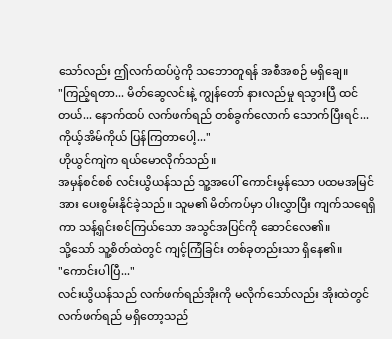သော်လည်း ဤလက်ထပ်ပွဲကို သဘောတူရန် အစီအစဉ် မရှိချေ။
"ကြည့်ရတာ... မိတ်ဆွေလင်းနဲ့ ကျွန်တော် နားလည်မှု ရသွားပြီ ထင်တယ်... နောက်ထပ် လက်ဖက်ရည် တစ်ခွက်လောက် သောက်ပြီးရင်... ကိုယ့်အိမ်ကိုယ် ပြန်ကြတာပေါ့..."
ဟိုယွင်ကျဲက ရယ်မောလိုက်သည်။
အမှန်စင်စစ် လင်းယွိယန်သည် သူ့အပေါ် ကောင်းမွန်သော ပထမအမြင်အား ပေးစွမ်းနိုင်ခဲ့သည်။ သူမ၏ မိတ်ကပ်မှာ ပါးလွှာပြီး ကျက်သရေရှိကာ သန့်ရှင်းစင်ကြယ်သော အသွင်အပြင်ကို ဆောင်လေ၏။
သို့သော် သူ့စိတ်ထဲတွင် ကျင့်ကြံခြင်း တစ်ခုတည်းသာ ရှိနေ၏။
"ကောင်းပါပြီ..."
လင်းယွိယန်သည် လက်ဖက်ရည်အိုးကို မလိုက်သော်လည်း အိုးထဲတွင် လက်ဖက်ရည် မရှိတော့သည်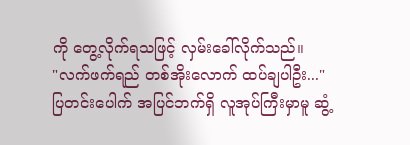ကို တွေ့လိုက်ရသဖြင့် လှမ်းခေါ်လိုက်သည်။
"လက်ဖက်ရည် တစ်အိုးလောက် ထပ်ချပါဦး..."
ပြတင်းပေါက် အပြင်ဘက်ရှိ လူအုပ်ကြီးမှာမူ ဆွံ့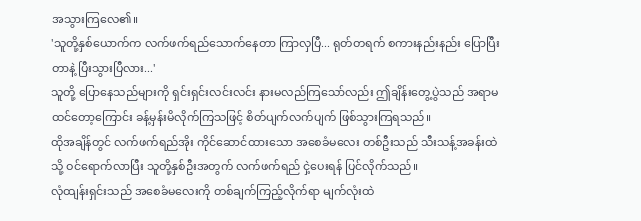အသွားကြလေ၏။
'သူတို့နှစ်ယောက်က လက်ဖက်ရည်သောက်နေတာ ကြာလှပြီ... ရုတ်တရက် စကားနည်းနည်း ပြောပြီးတာနဲ့ ပြီးသွားပြီလား...'
သူတို့ ပြောနေသည်များကို ရှင်းရှင်းလင်းလင်း နားမလည်ကြသော်လည်း ဤချိန်းတွေ့ပွဲသည် အရာမထင်တော့ကြောင်း ခန့်မှန်းမိလိုက်ကြသဖြင့် စိတ်ပျက်လက်ပျက် ဖြစ်သွားကြရသည်။
ထိုအချိန်တွင် လက်ဖက်ရည်အိုး ကိုင်ဆောင်ထားသော အစေခံမလေး တစ်ဦးသည် သီးသန့်အခန်းထဲသို့ ဝင်ရောက်လာပြီး သူတို့နှစ်ဦးအတွက် လက်ဖက်ရည် ငှဲ့ပေးရန် ပြင်လိုက်သည်။
လုံထျန်းရှင်းသည် အစေခံမလေးကို တစ်ချက်ကြည့်လိုက်ရာ မျက်လုံးထဲ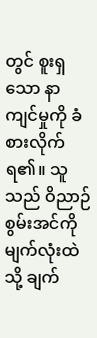တွင် စူးရှသော နာကျင်မှုကို ခံစားလိုက်ရ၏။ သူသည် ဝိညာဉ်စွမ်းအင်ကို မျက်လုံးထဲသို့ ချက်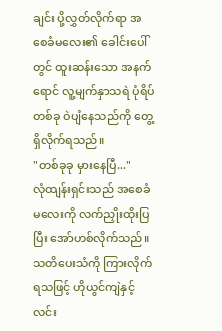ချင်း ပို့လွှတ်လိုက်ရာ အစေခံမလေး၏ ခေါင်းပေါ်တွင် ထူးဆန်းသော အနက်ရောင် လူ့မျက်နှာသရဲ ပုံရိပ်တစ်ခု ဝဲပျံနေသည်ကို တွေ့ရှိလိုက်ရသည်။
"တစ်ခုခု မှားနေပြီ..."
လုံထျန်းရှင်းသည် အစေခံမလေးကို လက်ညှိုးထိုးပြပြီး အော်ဟစ်လိုက်သည်။
သတိပေးသံကို ကြားလိုက်ရသဖြင့် ဟိုယွင်ကျဲနှင့် လင်း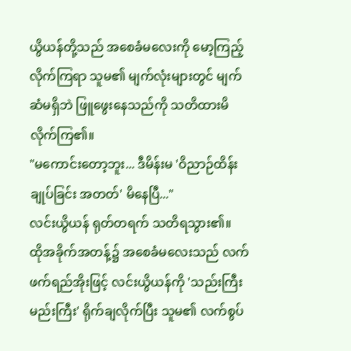ယွိယန်တို့သည် အစေခံမလေးကို မော့ကြည့်လိုက်ကြရာ သူမ၏ မျက်လုံးများတွင် မျက်ဆံမရှိဘဲ ဖြူဖွေးနေသည်ကို သတိထားမိလိုက်ကြ၏။
"မကောင်းတော့ဘူး... ဒီမိန်းမ 'ဝိညာဉ်ထိန်းချုပ်ခြင်း အတတ်' မိနေပြီ..."
လင်းယွိယန် ရုတ်တရက် သတိရသွား၏။
ထိုအခိုက်အတန့်၌ အစေခံမလေးသည် လက်ဖက်ရည်အိုးဖြင့် လင်းယွိယန်ကို 'သည်းကြီးမည်းကြီး' ရိုက်ချလိုက်ပြီး သူမ၏ လက်စွပ်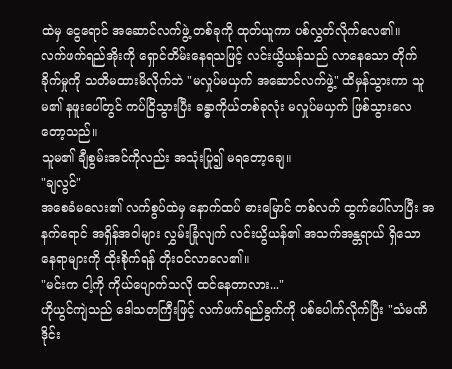ထဲမှ ငွေရောင် အဆောင်လက်ဖွဲ့ တစ်ခုကို ထုတ်ယူကာ ပစ်လွှတ်လိုက်လေ၏။
လက်ဖက်ရည်အိုးကို ရှောင်တိမ်းနေရသဖြင့် လင်းယွိယန်သည် လာနေသော တိုက်ခိုက်မှုကို သတိမထားမိလိုက်ဘဲ "မလှုပ်မယှက် အဆောင်လက်ဖွဲ့" ထိမှန်သွားကာ သူမ၏ နဖူးပေါ်တွင် ကပ်ငြိသွားပြီး ခန္ဓာကိုယ်တစ်ခုလုံး မလှုပ်မယှက် ဖြစ်သွားလေတော့သည်။
သူမ၏ ချီစွမ်းအင်ကိုလည်း အသုံးပြု၍ မရတော့ချေ။
"ချလွင်"
အစေခံမလေး၏ လက်စွပ်ထဲမှ နောက်ထပ် ဓားမြောင် တစ်လက် ထွက်ပေါ်လာပြီး အနက်ရောင် အရှိန်အဝါများ လွှမ်းခြုံလျက် လင်းယွိယန်၏ အသက်အန္တရာယ် ရှိသော နေရာများကို ထိုးစိုက်ရန် တိုးဝင်လာလေ၏။
"မင်းက ငါ့ကို ကိုယ်ပျောက်သလို ထင်နေတာလား..."
ဟိုယွင်ကျဲသည် ဒေါသတကြီးဖြင့် လက်ဖက်ရည်ခွက်ကို ပစ်ပေါက်လိုက်ပြီး "သံမဏိ ဒိုင်း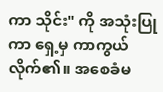ကာ သိုင်း" ကို အသုံးပြုကာ ရှေ့မှ ကာကွယ်လိုက်၏။ အစေခံမ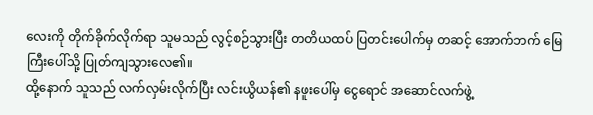လေးကို တိုက်ခိုက်လိုက်ရာ သူမသည် လွင့်စဉ်သွားပြီး တတိယထပ် ပြတင်းပေါက်မှ တဆင့် အောက်ဘက် မြေကြီးပေါ်သို့ ပြုတ်ကျသွားလေ၏။
ထို့နောက် သူသည် လက်လှမ်းလိုက်ပြီး လင်းယွိယန်၏ နဖူးပေါ်မှ ငွေရောင် အဆောင်လက်ဖွဲ့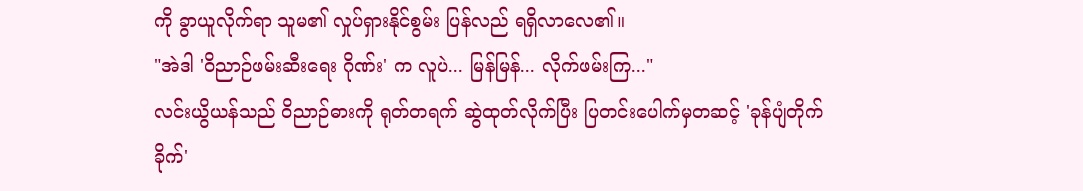ကို ခွာယူလိုက်ရာ သူမ၏ လှုပ်ရှားနိုင်စွမ်း ပြန်လည် ရရှိလာလေ၏။
"အဲဒါ 'ဝိညာဉ်ဖမ်းဆီးရေး ဂိုဏ်း' က လူပဲ... မြန်မြန်... လိုက်ဖမ်းကြ..."
လင်းယွိယန်သည် ဝိညာဉ်ဓားကို ရုတ်တရက် ဆွဲထုတ်လိုက်ပြီး ပြတင်းပေါက်မှတဆင့် 'ခုန်ပျံတိုက်ခိုက်'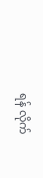ရန် လိုက်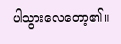ပါသွားလေတော့၏။